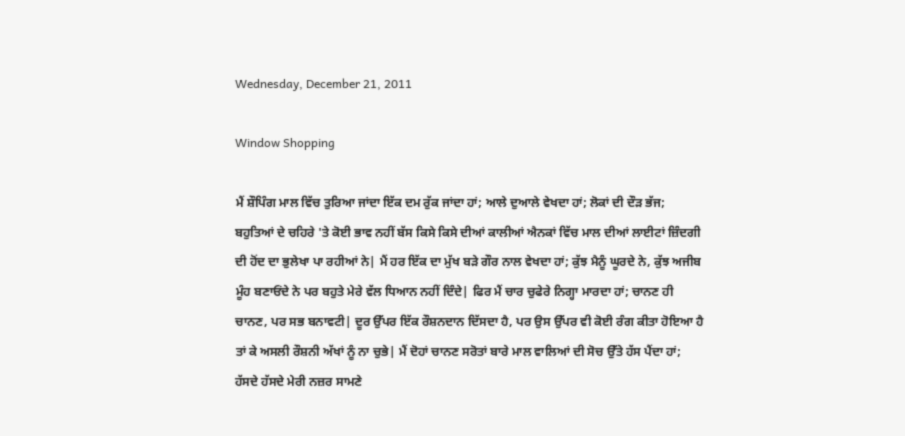Wednesday, December 21, 2011

Window Shopping

ਮੈਂ ਸ਼ੌਪਿੰਗ ਮਾਲ ਵਿੱਚ ਤੁਰਿਆ ਜਾਂਦਾ ਇੱਕ ਦਮ ਰੁੱਕ ਜਾਂਦਾ ਹਾਂ; ਆਲੇ ਦੁਆਲੇ ਵੇਖਦਾ ਹਾਂ; ਲੋਕਾਂ ਦੀ ਦੌੜ ਭੱਜ; ਬਹੁਤਿਆਂ ਦੇ ਚਹਿਰੇ 'ਤੇ ਕੋਈ ਭਾਵ ਨਹੀਂ ਬੱਸ ਕਿਸੇ ਕਿਸੇ ਦੀਆਂ ਕਾਲੀਆਂ ਐਨਕਾਂ ਵਿੱਚ ਮਾਲ ਦੀਆਂ ਲਾਈਟਾਂ ਜ਼ਿੰਦਗੀ ਦੀ ਹੋਂਦ ਦਾ ਭੁਲੇਖਾ ਪਾ ਰਹੀਆਂ ਨੇ| ਮੈਂ ਹਰ ਇੱਕ ਦਾ ਮੁੱਖ ਬੜੇ ਗੌਰ ਨਾਲ ਵੇਖਦਾ ਹਾਂ; ਕੁੱਝ ਮੈਨੂੰ ਘੂਰਦੇ ਨੇ, ਕੁੱਝ ਅਜੀਬ ਮੂੰਹ ਬਣਾਓਂਦੇ ਨੇ ਪਰ ਬਹੁਤੇ ਮੇਰੇ ਵੱਲ ਧਿਆਨ ਨਹੀਂ ਦਿੰਦੇ| ਫਿਰ ਮੈਂ ਚਾਰ ਚੁਫੇਰੇ ਨਿਗ੍ਹਾ ਮਾਰਦਾ ਹਾਂ; ਚਾਨਣ ਹੀ ਚਾਨਣ, ਪਰ ਸਭ ਬਨਾਵਟੀ| ਦੂਰ ਉੱਪਰ ਇੱਕ ਰੌਸ਼ਨਦਾਨ ਦਿੱਸਦਾ ਹੈ, ਪਰ ਉਸ ਉੱਪਰ ਵੀ ਕੋਈ ਰੰਗ ਕੀਤਾ ਹੋਇਆ ਹੈ ਤਾਂ ਕੇ ਅਸਲੀ ਰੌਸ਼ਨੀ ਅੱਖਾਂ ਨੂੰ ਨਾ ਚੁਭੇ| ਮੈਂ ਦੋਹਾਂ ਚਾਨਣ ਸਰੋਤਾਂ ਬਾਰੇ ਮਾਲ ਵਾਲਿਆਂ ਦੀ ਸੋਚ ਉੱਤੇ ਹੱਸ ਪੈਂਦਾ ਹਾਂ; ਹੱਸਦੇ ਹੱਸਦੇ ਮੇਰੀ ਨਜ਼ਰ ਸਾਮਣੇ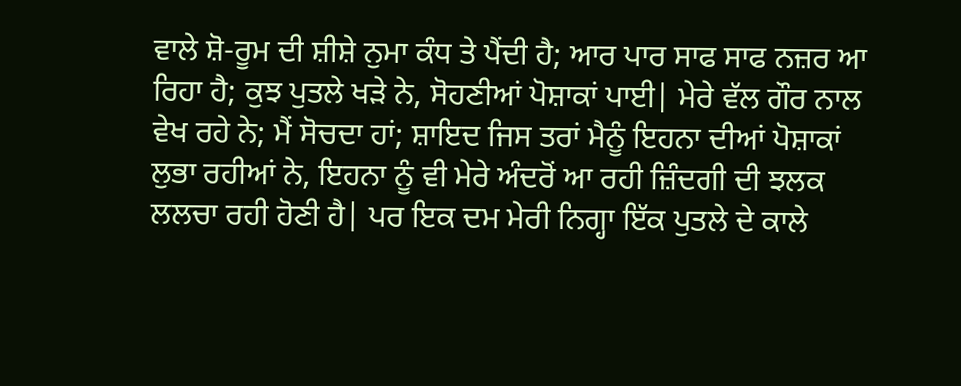ਵਾਲੇ ਸ਼ੋ-ਰੂਮ ਦੀ ਸ਼ੀਸ਼ੇ ਨੁਮਾ ਕੰਧ ਤੇ ਪੈਂਦੀ ਹੈ; ਆਰ ਪਾਰ ਸਾਫ ਸਾਫ ਨਜ਼ਰ ਆ ਰਿਹਾ ਹੈ; ਕੁਝ ਪੁਤਲੇ ਖੜੇ ਨੇ, ਸੋਹਣੀਆਂ ਪੋਸ਼ਾਕਾਂ ਪਾਈ| ਮੇਰੇ ਵੱਲ ਗੌਰ ਨਾਲ ਵੇਖ ਰਹੇ ਨੇ; ਮੈਂ ਸੋਚਦਾ ਹਾਂ; ਸ਼ਾਇਦ ਜਿਸ ਤਰਾਂ ਮੈਨੂੰ ਇਹਨਾ ਦੀਆਂ ਪੋਸ਼ਾਕਾਂ ਲੁਭਾ ਰਹੀਆਂ ਨੇ, ਇਹਨਾ ਨੂੰ ਵੀ ਮੇਰੇ ਅੰਦਰੋਂ ਆ ਰਹੀ ਜ਼ਿੰਦਗੀ ਦੀ ਝਲਕ ਲਲਚਾ ਰਹੀ ਹੋਣੀ ਹੈ| ਪਰ ਇਕ ਦਮ ਮੇਰੀ ਨਿਗ੍ਹਾ ਇੱਕ ਪੁਤਲੇ ਦੇ ਕਾਲੇ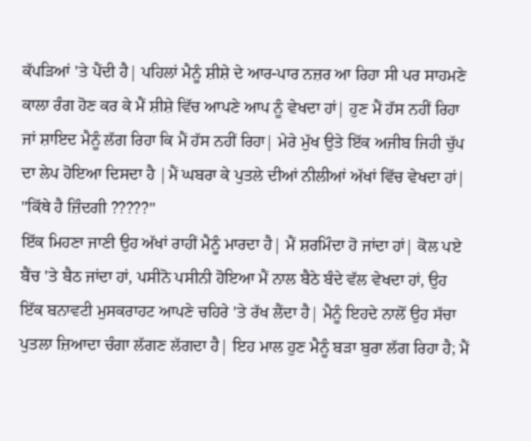ਕੱਪੜਿਆਂ 'ਤੇ ਪੈਂਦੀ ਹੈ| ਪਹਿਲਾਂ ਮੈਨੂੰ ਸ਼ੀਸ਼ੇ ਦੇ ਆਰ-ਪਾਰ ਨਜ਼ਰ ਆ ਰਿਹਾ ਸੀ ਪਰ ਸਾਹਮਣੇ ਕਾਲਾ ਰੰਗ ਹੋਣ ਕਰ ਕੇ ਮੈਂ ਸ਼ੀਸ਼ੇ ਵਿੱਚ ਆਪਣੇ ਆਪ ਨੂੰ ਵੇਖਦਾ ਹਾਂ| ਹੁਣ ਮੈਂ ਹੱਸ ਨਹੀਂ ਰਿਹਾ ਜਾਂ ਸ਼ਾਇਦ ਮੈਨੂੰ ਲੱਗ ਰਿਹਾ ਕਿ ਮੈਂ ਹੱਸ ਨਹੀਂ ਰਿਹਾ| ਮੇਰੇ ਮੁੱਖ ਉਤੇ ਇੱਕ ਅਜੀਬ ਜਿਹੀ ਚੁੱਪ ਦਾ ਲੇਪ ਹੋਇਆ ਦਿਸਦਾ ਹੈ |ਮੈਂ ਘਬਰਾ ਕੇ ਪੁਤਲੇ ਦੀਆਂ ਨੀਲੀਆਂ ਅੱਖਾਂ ਵਿੱਚ ਵੇਖਦਾ ਹਾਂ|
"ਕਿੱਥੇ ਹੈ ਜ਼ਿੰਦਗੀ ?????"
ਇੱਕ ਮਿਹਣਾ ਜਾਣੀ ਉਹ ਅੱਖਾਂ ਰਾਹੀਂ ਮੈਨੂੰ ਮਾਰਦਾ ਹੈ| ਮੈਂ ਸ਼ਰਮਿੰਦਾ ਹੋ ਜਾਂਦਾ ਹਾਂ| ਕੋਲ ਪਏ ਬੈਂਚ 'ਤੇ ਬੈਠ ਜਾਂਦਾ ਹਾਂ, ਪਸੀਨੋ ਪਸੀਨੀ ਹੋਇਆ ਮੈਂ ਨਾਲ ਬੈਠੇ ਬੰਦੇ ਵੱਲ ਵੇਖਦਾ ਹਾਂ, ਉਹ ਇੱਕ ਬਨਾਵਟੀ ਮੁਸਕਰਾਹਟ ਆਪਣੇ ਚਹਿਰੇ 'ਤੇ ਰੱਖ ਲੈਂਦਾ ਹੈ| ਮੈਨੂੰ ਇਹਦੇ ਨਾਲੋਂ ਉਹ ਸੱਚਾ ਪੁਤਲਾ ਜ਼ਿਆਦਾ ਚੰਗਾ ਲੱਗਣ ਲੱਗਦਾ ਹੈ| ਇਹ ਮਾਲ ਹੁਣ ਮੈਨੂੰ ਬੜਾ ਬੁਰਾ ਲੱਗ ਰਿਹਾ ਹੈ; ਮੈਂ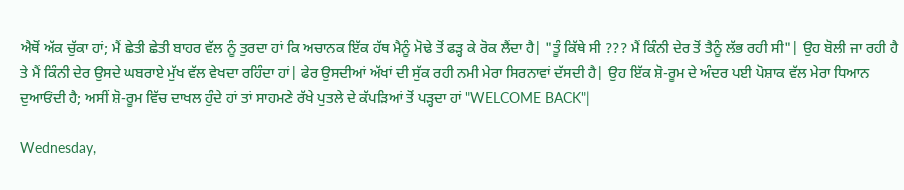ਐਥੋਂ ਅੱਕ ਚੁੱਕਾ ਹਾਂ; ਮੈਂ ਛੇਤੀ ਛੇਤੀ ਬਾਹਰ ਵੱਲ ਨੂੰ ਤੁਰਦਾ ਹਾਂ ਕਿ ਅਚਾਨਕ ਇੱਕ ਹੱਥ ਮੈਨੂੰ ਮੋਢੇ ਤੋਂ ਫੜ੍ਹ ਕੇ ਰੋਕ ਲੈਂਦਾ ਹੈ| "ਤੂੰ ਕਿੱਥੇ ਸੀ ??? ਮੈਂ ਕਿੰਨੀ ਦੇਰ ਤੋਂ ਤੈਨੂੰ ਲੱਭ ਰਹੀ ਸੀ"| ਉਹ ਬੋਲੀ ਜਾ ਰਹੀ ਹੈ ਤੇ ਮੈਂ ਕਿੰਨੀ ਦੇਰ ਉਸਦੇ ਘਬਰਾਏ ਮੁੱਖ ਵੱਲ ਵੇਖਦਾ ਰਹਿੰਦਾ ਹਾਂ| ਫੇਰ ਉਸਦੀਆਂ ਅੱਖਾਂ ਦੀ ਸੁੱਕ ਰਹੀ ਨਮੀ ਮੇਰਾ ਸਿਰਨਾਵਾਂ ਦੱਸਦੀ ਹੈ| ਉਹ ਇੱਕ ਸ਼ੋ-ਰੂਮ ਦੇ ਅੰਦਰ ਪਈ ਪੋਸ਼ਾਕ ਵੱਲ ਮੇਰਾ ਧਿਆਨ ਦੁਆਓਂਦੀ ਹੈ; ਅਸੀਂ ਸ਼ੋ-ਰੂਮ ਵਿੱਚ ਦਾਖਲ ਹੁੰਦੇ ਹਾਂ ਤਾਂ ਸਾਹਮਣੇ ਰੱਖੇ ਪੁਤਲੇ ਦੇ ਕੱਪੜਿਆਂ ਤੋਂ ਪੜ੍ਹਦਾ ਹਾਂ "WELCOME BACK"|

Wednesday,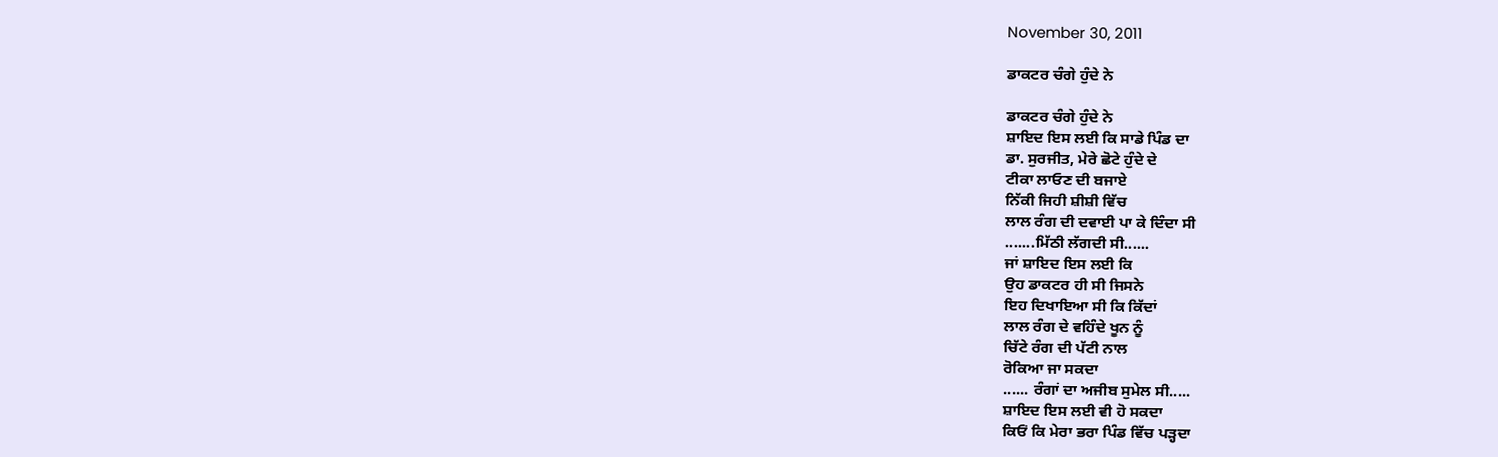November 30, 2011

ਡਾਕਟਰ ਚੰਗੇ ਹੁੰਦੇ ਨੇ

ਡਾਕਟਰ ਚੰਗੇ ਹੁੰਦੇ ਨੇ
ਸ਼ਾਇਦ ਇਸ ਲਈ ਕਿ ਸਾਡੇ ਪਿੰਡ ਦਾ
ਡਾ. ਸੁਰਜੀਤ, ਮੇਰੇ ਛੋਟੇ ਹੁੰਦੇ ਦੇ
ਟੀਕਾ ਲਾਓਣ ਦੀ ਬਜਾਏ
ਨਿੱਕੀ ਜਿਹੀ ਸ਼ੀਸ਼ੀ ਵਿੱਚ
ਲਾਲ ਰੰਗ ਦੀ ਦਵਾਈ ਪਾ ਕੇ ਦਿੰਦਾ ਸੀ
.......ਮਿੱਠੀ ਲੱਗਦੀ ਸੀ......
ਜਾਂ ਸ਼ਾਇਦ ਇਸ ਲਈ ਕਿ
ਉਹ ਡਾਕਟਰ ਹੀ ਸੀ ਜਿਸਨੇ
ਇਹ ਦਿਖਾਇਆ ਸੀ ਕਿ ਕਿੱਦਾਂ
ਲਾਲ ਰੰਗ ਦੇ ਵਹਿੰਦੇ ਖੂਨ ਨੂੰ
ਚਿੱਟੇ ਰੰਗ ਦੀ ਪੱਟੀ ਨਾਲ
ਰੋਕਿਆ ਜਾ ਸਕਦਾ
...... ਰੰਗਾਂ ਦਾ ਅਜੀਬ ਸੁਮੇਲ ਸੀ.....
ਸ਼ਾਇਦ ਇਸ ਲਈ ਵੀ ਹੋ ਸਕਦਾ
ਕਿਓਂ ਕਿ ਮੇਰਾ ਭਰਾ ਪਿੰਡ ਵਿੱਚ ਪੜ੍ਹਦਾ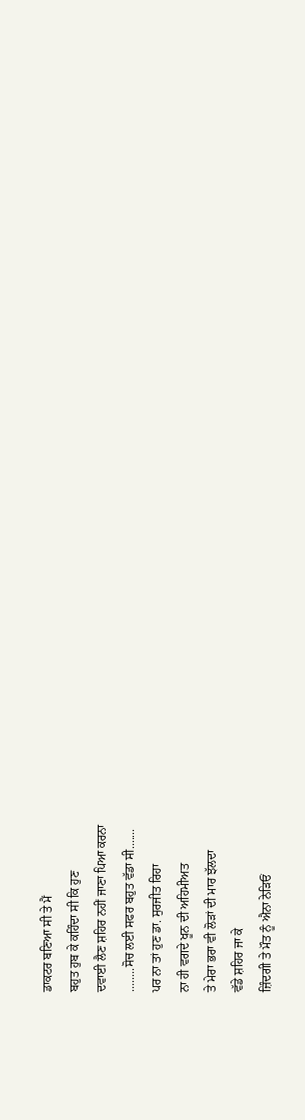ਡਾਕਟਰ ਬਣਿਆ ਸੀ ਤੇ ਮੈਂ
ਬਹੁਤ ਹੁਬ ਕੇ ਕਹਿੰਦਾ ਸੀ ਕਿ ਹੁਣ
ਦਵਾਈ ਲੈਣ ਸ਼ਹਿਰ ਨਹੀਂ ਜਾਣਾ ਪਿਆ ਕਰਨਾ
........ਸੋਚ ਲਈ ਸਫਰ ਬਹੁਤ ਵੱਡਾ ਸੀ.......
ਪਰ ਨਾ ਤਾਂ ਹੁਣ ਡਾ. ਸੁਰਜੀਤ ਰਿਹਾ
ਨਾ ਹੀ ਵਗਦੇ ਖੂਨ ਦੀ ਅਹਿਮੀਅਤ
ਤੇ ਮੇਰਾ ਭਰਾ ਵੀ ਲੋੜਾਂ ਦੀ ਮਾਰ ਝੱਲਦਾ
ਵੱਡੇ ਸ਼ਹਿਰ ਜਾ ਕੇ
ਜ਼ਿੰਦਗੀ ਤੇ ਮੌਤ ਨੂੰ ਐਨਾ ਨੇੜਿਓਂ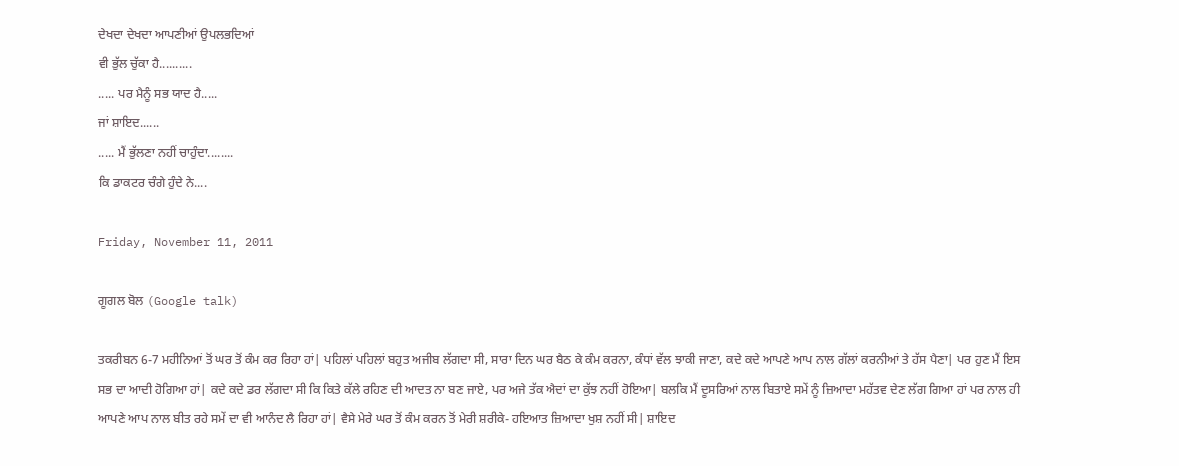ਦੇਖਦਾ ਦੇਖਦਾ ਆਪਣੀਆਂ ਉਪਲਭਦਿਆਂ
ਵੀ ਭੁੱਲ ਚੁੱਕਾ ਹੈ..........
..... ਪਰ ਮੈਨੂੰ ਸਭ ਯਾਦ ਹੈ.....
ਜਾਂ ਸ਼ਾਇਦ......
..... ਮੈਂ ਭੁੱਲਣਾ ਨਹੀਂ ਚਾਹੁੰਦਾ........
ਕਿ ਡਾਕਟਰ ਚੰਗੇ ਹੁੰਦੇ ਨੇ....

Friday, November 11, 2011

ਗੂਗਲ ਬੋਲ (Google talk)

ਤਕਰੀਬਨ 6-7 ਮਹੀਨਿਆਂ ਤੋਂ ਘਰ ਤੋਂ ਕੰਮ ਕਰ ਰਿਹਾ ਹਾਂ| ਪਹਿਲਾਂ ਪਹਿਲਾਂ ਬਹੁਤ ਅਜੀਬ ਲੱਗਦਾ ਸੀ, ਸਾਰਾ ਦਿਨ ਘਰ ਬੈਠ ਕੇ ਕੰਮ ਕਰਨਾ, ਕੰਧਾਂ ਵੱਲ ਝਾਕੀ ਜਾਣਾ, ਕਦੇ ਕਦੇ ਆਪਣੇ ਆਪ ਨਾਲ ਗੱਲਾਂ ਕਰਨੀਆਂ ਤੇ ਹੱਸ ਪੈਣਾ| ਪਰ ਹੁਣ ਮੈਂ ਇਸ ਸਭ ਦਾ ਆਦੀ ਹੋਗਿਆ ਹਾਂ| ਕਦੇ ਕਦੇ ਡਰ ਲੱਗਦਾ ਸੀ ਕਿ ਕਿਤੇ ਕੱਲੇ ਰਹਿਣ ਦੀ ਆਦਤ ਨਾ ਬਣ ਜਾਏ, ਪਰ ਅਜੇ ਤੱਕ ਐਦਾਂ ਦਾ ਕੁੱਝ ਨਹੀਂ ਹੋਇਆ| ਬਲਕਿ ਮੈਂ ਦੂਸਰਿਆਂ ਨਾਲ ਬਿਤਾਏ ਸਮੇਂ ਨੂੰ ਜ਼ਿਆਦਾ ਮਹੱਤਵ ਦੇਣ ਲੱਗ ਗਿਆ ਹਾਂ ਪਰ ਨਾਲ ਹੀ ਆਪਣੇ ਆਪ ਨਾਲ ਬੀਤ ਰਹੇ ਸਮੇਂ ਦਾ ਵੀ ਆਨੰਦ ਲੈ ਰਿਹਾ ਹਾਂ| ਵੈਸੇ ਮੇਰੇ ਘਰ ਤੋਂ ਕੰਮ ਕਰਨ ਤੋਂ ਮੇਰੀ ਸ਼ਰੀਕੇ- ਹਇਆਤ ਜ਼ਿਆਦਾ ਖੁਸ਼ ਨਹੀਂ ਸੀ| ਸ਼ਾਇਦ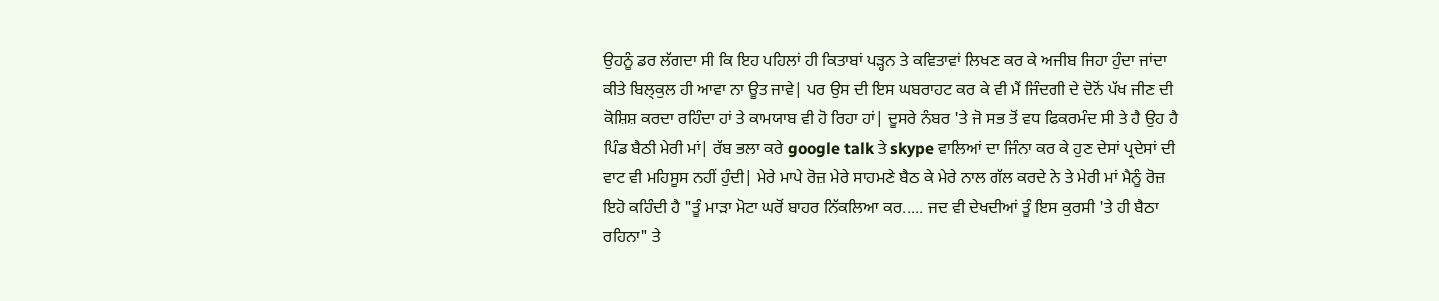ਉਹਨੂੰ ਡਰ ਲੱਗਦਾ ਸੀ ਕਿ ਇਹ ਪਹਿਲਾਂ ਹੀ ਕਿਤਾਬਾਂ ਪੜ੍ਹਨ ਤੇ ਕਵਿਤਾਵਾਂ ਲਿਖਣ ਕਰ ਕੇ ਅਜੀਬ ਜਿਹਾ ਹੁੰਦਾ ਜਾਂਦਾ ਕੀਤੇ ਬਿਲ੍ਕੁਲ ਹੀ ਆਵਾ ਨਾ ਊਤ ਜਾਵੇ| ਪਰ ਉਸ ਦੀ ਇਸ ਘਬਰਾਹਟ ਕਰ ਕੇ ਵੀ ਮੈਂ ਜਿੰਦਗੀ ਦੇ ਦੋਨੋਂ ਪੱਖ ਜੀਣ ਦੀ ਕੋਸ਼ਿਸ਼ ਕਰਦਾ ਰਹਿੰਦਾ ਹਾਂ ਤੇ ਕਾਮਯਾਬ ਵੀ ਹੋ ਰਿਹਾ ਹਾਂ| ਦੂਸਰੇ ਨੰਬਰ 'ਤੇ ਜੋ ਸਭ ਤੋਂ ਵਧ ਫਿਕਰਮੰਦ ਸੀ ਤੇ ਹੈ ਉਹ ਹੈ ਪਿੰਡ ਬੈਠੀ ਮੇਰੀ ਮਾਂ| ਰੱਬ ਭਲਾ ਕਰੇ google talk ਤੇ skype ਵਾਲਿਆਂ ਦਾ ਜਿੰਨਾ ਕਰ ਕੇ ਹੁਣ ਦੇਸਾਂ ਪ੍ਰਦੇਸਾਂ ਦੀ ਵਾਟ ਵੀ ਮਹਿਸੂਸ ਨਹੀਂ ਹੁੰਦੀ| ਮੇਰੇ ਮਾਪੇ ਰੋਜ਼ ਮੇਰੇ ਸਾਹਮਣੇ ਬੈਠ ਕੇ ਮੇਰੇ ਨਾਲ ਗੱਲ ਕਰਦੇ ਨੇ ਤੇ ਮੇਰੀ ਮਾਂ ਮੈਨੂੰ ਰੋਜ਼ ਇਹੋ ਕਹਿੰਦੀ ਹੈ "ਤੂੰ ਮਾੜਾ ਮੋਟਾ ਘਰੋਂ ਬਾਹਰ ਨਿੱਕਲਿਆ ਕਰ..... ਜਦ ਵੀ ਦੇਖਦੀਆਂ ਤੂੰ ਇਸ ਕੁਰਸੀ 'ਤੇ ਹੀ ਬੈਠਾ ਰਹਿਨਾ" ਤੇ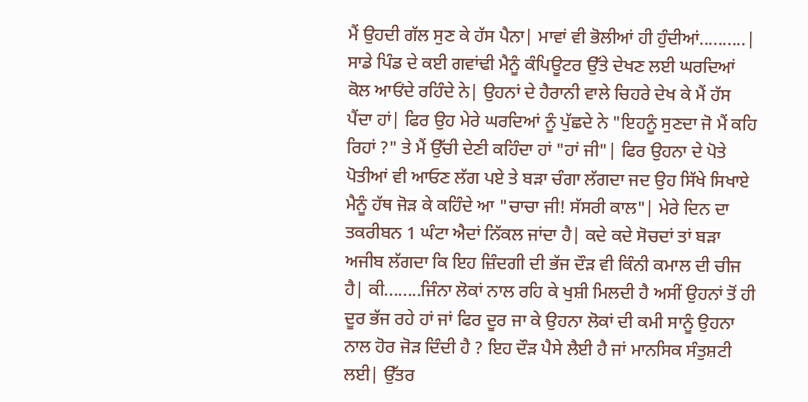ਮੈਂ ਉਹਦੀ ਗੱਲ ਸੁਣ ਕੇ ਹੱਸ ਪੈਨਾ| ਮਾਵਾਂ ਵੀ ਭੋਲੀਆਂ ਹੀ ਹੁੰਦੀਆਂ..........|
ਸਾਡੇ ਪਿੰਡ ਦੇ ਕਈ ਗਵਾਂਢੀ ਮੈਨੂੰ ਕੰਪਿਊਟਰ ਉੱਤੇ ਦੇਖਣ ਲਈ ਘਰਦਿਆਂ ਕੋਲ ਆਓਂਦੇ ਰਹਿੰਦੇ ਨੇ| ਉਹਨਾਂ ਦੇ ਹੈਰਾਨੀ ਵਾਲੇ ਚਿਹਰੇ ਦੇਖ ਕੇ ਮੈਂ ਹੱਸ ਪੈਂਦਾ ਹਾਂ| ਫਿਰ ਉਹ ਮੇਰੇ ਘਰਦਿਆਂ ਨੂੰ ਪੁੱਛਦੇ ਨੇ "ਇਹਨੂੰ ਸੁਣਦਾ ਜੋ ਮੈਂ ਕਹਿ ਰਿਹਾਂ ?" ਤੇ ਮੈਂ ਉੱਚੀ ਦੇਣੀ ਕਹਿੰਦਾ ਹਾਂ "ਹਾਂ ਜੀ"| ਫਿਰ ਉਹਨਾ ਦੇ ਪੋਤੇ ਪੋਤੀਆਂ ਵੀ ਆਓਣ ਲੱਗ ਪਏ ਤੇ ਬੜਾ ਚੰਗਾ ਲੱਗਦਾ ਜਦ ਉਹ ਸਿੱਖੇ ਸਿਖਾਏ ਮੈਨੂੰ ਹੱਥ ਜੋੜ ਕੇ ਕਹਿੰਦੇ ਆ "ਚਾਚਾ ਜੀ! ਸੱਸਰੀ ਕਾਲ"| ਮੇਰੇ ਦਿਨ ਦਾ ਤਕਰੀਬਨ 1 ਘੰਟਾ ਐਦਾਂ ਨਿੱਕਲ ਜਾਂਦਾ ਹੈ| ਕਦੇ ਕਦੇ ਸੋਚਦਾਂ ਤਾਂ ਬੜਾ ਅਜੀਬ ਲੱਗਦਾ ਕਿ ਇਹ ਜ਼ਿੰਦਗੀ ਦੀ ਭੱਜ ਦੌੜ ਵੀ ਕਿੰਨੀ ਕਮਾਲ ਦੀ ਚੀਜ ਹੈ| ਕੀ........ਜਿੰਨਾ ਲੋਕਾਂ ਨਾਲ ਰਹਿ ਕੇ ਖੁਸ਼ੀ ਮਿਲਦੀ ਹੈ ਅਸੀਂ ਉਹਨਾਂ ਤੋਂ ਹੀ ਦੂਰ ਭੱਜ ਰਹੇ ਹਾਂ ਜਾਂ ਫਿਰ ਦੂਰ ਜਾ ਕੇ ਉਹਨਾ ਲੋਕਾਂ ਦੀ ਕਮੀ ਸਾਨੂੰ ਉਹਨਾ ਨਾਲ ਹੋਰ ਜੋੜ ਦਿੰਦੀ ਹੈ ? ਇਹ ਦੌੜ ਪੈਸੇ ਲੈਈ ਹੈ ਜਾਂ ਮਾਨਸਿਕ ਸੰਤੁਸ਼ਟੀ ਲਈ| ਉੱਤਰ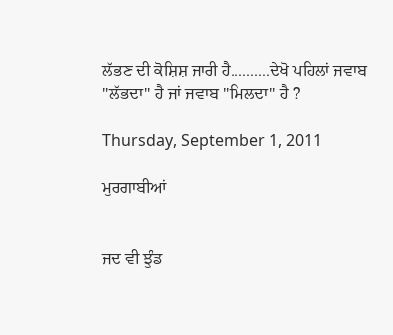ਲੱਭਣ ਦੀ ਕੋਸ਼ਿਸ਼ ਜਾਰੀ ਹੈ..........ਦੇਖੋ ਪਹਿਲਾਂ ਜਵਾਬ "ਲੱਭਦਾ" ਹੈ ਜਾਂ ਜਵਾਬ "ਮਿਲਦਾ" ਹੈ ?

Thursday, September 1, 2011

ਮੁਰਗਾਬੀਆਂ


ਜਦ ਵੀ ਝੁੰਡ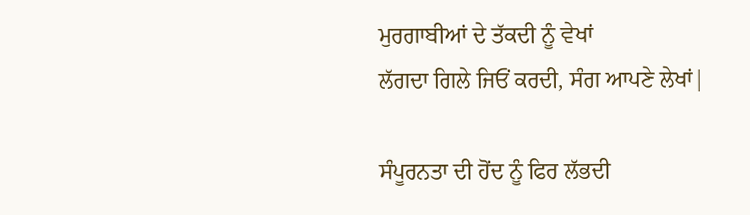ਮੁਰਗਾਬੀਆਂ ਦੇ ਤੱਕਦੀ ਨੂੰ ਵੇਖਾਂ
ਲੱਗਦਾ ਗਿਲੇ ਜਿਓਂ ਕਰਦੀ, ਸੰਗ ਆਪਣੇ ਲੇਖਾਂ|

ਸੰਪੂਰਨਤਾ ਦੀ ਹੋਂਦ ਨੂੰ ਫਿਰ ਲੱਭਦੀ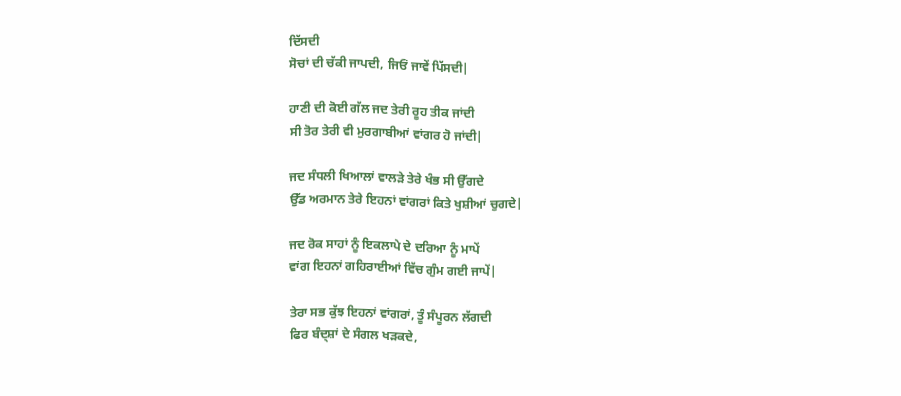ਦਿੱਸਦੀ
ਸੋਚਾਂ ਦੀ ਚੱਕੀ ਜਾਪਦੀ, ਜਿਓਂ ਜਾਵੇਂ ਪਿੱਸਦੀ|

ਹਾਣੀ ਦੀ ਕੋਈ ਗੱਲ ਜਦ ਤੇਰੀ ਰੂਹ ਤੀਕ ਜਾਂਦੀ
ਸੀ ਤੋਰ ਤੇਰੀ ਵੀ ਮੁਰਗਾਬੀਆਂ ਵਾਂਗਰ ਹੋ ਜਾਂਦੀ|

ਜਦ ਸੰਧਲੀ ਖਿਆਲਾਂ ਵਾਲੜੇ ਤੇਰੇ ਖੰਭ ਸੀ ਉੱਗਦੇ
ਉੱਡ ਅਰਮਾਨ ਤੇਰੇ ਇਹਨਾਂ ਵਾਂਗਰਾਂ ਕਿਤੇ ਖੁਸ਼ੀਆਂ ਚੁਗਦੇ|

ਜਦ ਰੋਕ ਸਾਹਾਂ ਨੂੰ ਇਕਲਾਪੇ ਦੇ ਦਰਿਆ ਨੂੰ ਮਾਪੇਂ
ਵਾਂਗ ਇਹਨਾਂ ਗਹਿਰਾਈਆਂ ਵਿੱਚ ਗੁੰਮ ਗਈ ਜਾਪੇਂ|

ਤੇਰਾ ਸਭ ਕੁੱਝ ਇਹਨਾਂ ਵਾਂਗਰਾਂ, ਤੂੰ ਸੰਪੂਰਨ ਲੱਗਦੀ
ਫਿਰ ਬੰਦ੍ਸ਼ਾਂ ਦੇ ਸੰਗਲ ਖੜਕਦੇ,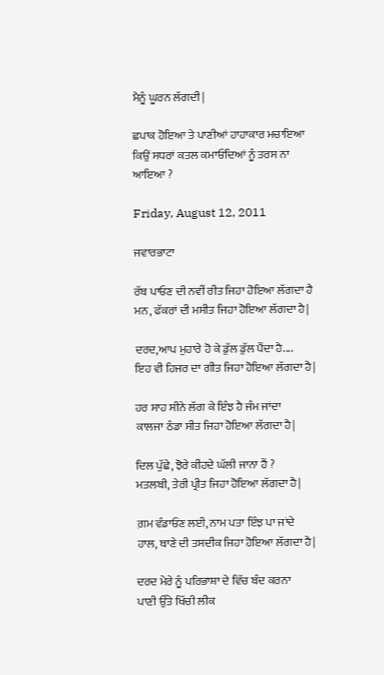ਮੈਨੂੰ ਘੂਰਨ ਲੱਗਦੀ|

ਛਪਾਕ ਹੋਇਆ ਤੇ ਪਾਣੀਆਂ ਹਾਹਾਕਾਰ ਮਚਾਇਆ
ਕਿਉਂ ਸਧਰਾਂ ਕਤਲ ਕਮਾਓਂਦਿਆਂ ਨੂੰ ਤਰਸ ਨਾ ਆਇਆ ?

Friday, August 12, 2011

ਜਵਾਰਭਾਟਾ

ਰੱਬ ਪਾਓਣ ਦੀ ਨਵੀਂ ਰੀਤ ਜਿਹਾ ਹੋਇਆ ਲੱਗਦਾ ਹੈ
ਮਨ, ਫੱਕਰਾਂ ਦੀ ਮਸੀਤ ਜਿਹਾ ਹੋਇਆ ਲੱਗਦਾ ਹੈ|

ਦਰਦ,ਆਪ ਮੁਹਾਰੇ ਹੋ ਕੇ ਡੁੱਲ ਡੁੱਲ ਪੈਂਦਾ ਹੈ....
ਇਹ ਵੀ ਹਿਜਰ ਦਾ ਗੀਤ ਜਿਹਾ ਹੋਇਆ ਲੱਗਦਾ ਹੈ|

ਹਰ ਸਾਹ ਸੀਨੇ ਲੱਗ ਕੇ ਇੰਝ ਹੈ ਜੰਮ ਜਾਂਦਾ
ਕਾਲਜਾ ਠੰਡਾ ਸੀਤ ਜਿਹਾ ਹੋਇਆ ਲੱਗਦਾ ਹੈ|

ਦਿਲ ਪੁੱਛੇ, ਝੋਰੇ ਕੀਹਦੇ ਘੱਲੀ ਜਾਨਾ ਹੈਂ ?
ਮਤਲਬੀ, ਤੇਰੀ ਪ੍ਰੀਤ ਜਿਹਾ ਹੋਇਆ ਲੱਗਦਾ ਹੈ|

ਗ਼ਮ ਵੰਡਾਓਂਣ ਲਈ, ਨਾਮ ਪਤਾ ਇੰਝ ਪਾ ਜਾਂਦੇ
ਹਾਲ, ਥਾਣੇ ਦੀ ਤਸਦੀਕ ਜਿਹਾ ਹੋਇਆ ਲੱਗਦਾ ਹੈ|

ਦਰਦ ਮੇਰੇ ਨੂੰ ਪਰਿਭਾਸ਼ਾ ਦੇ ਵਿੱਚ ਬੰਦ ਕਰਨਾ
ਪਾਣੀ ਉੱਤੇ ਖਿੱਚੀ ਲੀਕ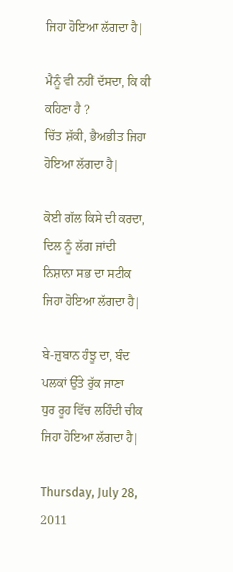ਜਿਹਾ ਹੋਇਆ ਲੱਗਦਾ ਹੈ|

ਮੈਨੂੰ ਵੀ ਨਹੀਂ ਦੱਸਦਾ, ਕਿ ਕੀ ਕਹਿਣਾ ਹੈ ?
ਚਿੱਤ ਸ਼ੱਕੀ, ਭੈਅਭੀਤ ਜਿਹਾ ਹੋਇਆ ਲੱਗਦਾ ਹੈ|

ਕੋਈ ਗੱਲ ਕਿਸੇ ਦੀ ਕਰਦਾ, ਦਿਲ ਨੂੰ ਲੱਗ ਜਾਂਦੀ
ਨਿਸ਼ਾਨਾ ਸਭ ਦਾ ਸਟੀਕ ਜਿਹਾ ਹੋਇਆ ਲੱਗਦਾ ਹੈ|

ਬੇ-ਜ਼ੁਬਾਨ ਹੰਝੂ ਦਾ, ਬੰਦ ਪਲਕਾਂ ਉੱਤੇ ਰੁੱਕ ਜਾਣਾ
ਧੁਰ ਰੂਹ ਵਿੱਚ ਲਹਿੰਦੀ ਚੀਕ ਜਿਹਾ ਹੋਇਆ ਲੱਗਦਾ ਹੈ|

Thursday, July 28, 2011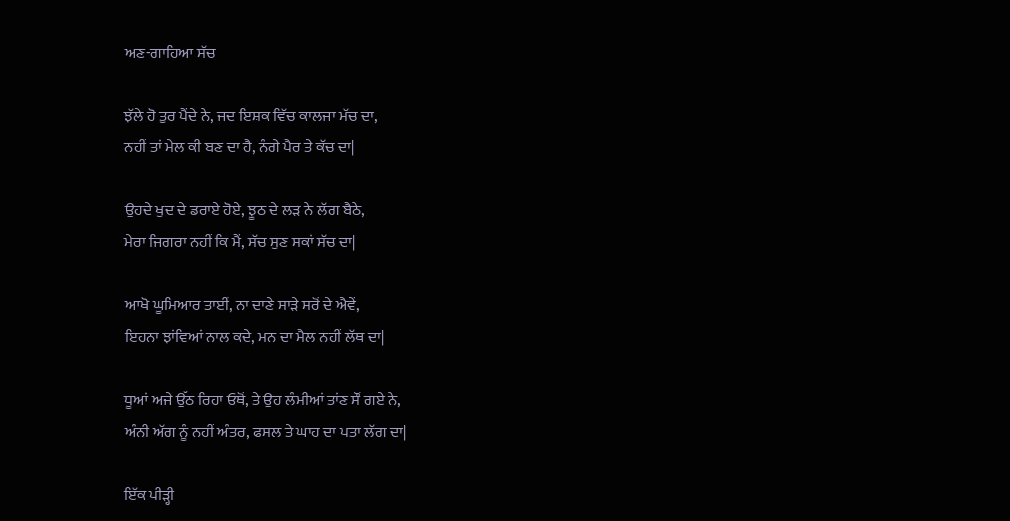ਅਣ-ਗਾਹਿਆ ਸੱਚ

ਝੱਲੇ ਹੋ ਤੁਰ ਪੈਂਦੇ ਨੇ, ਜਦ ਇਸ਼ਕ ਵਿੱਚ ਕਾਲਜਾ ਮੱਚ ਦਾ,
ਨਹੀਂ ਤਾਂ ਮੇਲ ਕੀ ਬਣ ਦਾ ਹੈ, ਨੰਗੇ ਪੈਰ ਤੇ ਕੱਚ ਦਾ|

ਉਹਦੇ ਖੁਦ ਦੇ ਡਰਾਏ ਹੋਏ, ਝੂਠ ਦੇ ਲੜ ਨੇ ਲੱਗ ਬੈਠੇ,
ਮੇਰਾ ਜਿਗਰਾ ਨਹੀਂ ਕਿ ਮੈਂ, ਸੱਚ ਸੁਣ ਸਕਾਂ ਸੱਚ ਦਾ|

ਆਖੋ ਘੂਮਿਆਰ ਤਾਈਂ, ਨਾ ਦਾਣੇ ਸਾੜੇ ਸਰੋਂ ਦੇ ਐਵੇਂ,
ਇਹਨਾ ਝਾਂਵਿਆਂ ਨਾਲ ਕਦੇ, ਮਨ ਦਾ ਮੈਲ ਨਹੀਂ ਲੱਥ ਦਾ|

ਧੂਆਂ ਅਜੇ ਉੱਠ ਰਿਹਾ ਓਥੋਂ, ਤੇ ਉਹ ਲੰਮੀਆਂ ਤਾਂਣ ਸੌਂ ਗਏ ਨੇ,
ਅੰਨੀ ਅੱਗ ਨੂੰ ਨਹੀਂ ਅੰਤਰ, ਫਸਲ ਤੇ ਘਾਹ ਦਾ ਪਤਾ ਲੱਗ ਦਾ|

ਇੱਕ ਪੀੜ੍ਹੀ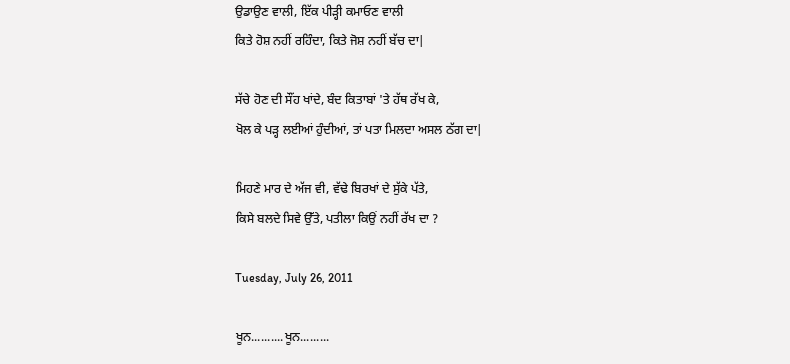ਉਡਾਉਣ ਵਾਲੀ, ਇੱਕ ਪੀੜ੍ਹੀ ਕਮਾਓਣ ਵਾਲੀ
ਕਿਤੇ ਹੋਸ਼ ਨਹੀਂ ਰਹਿੰਦਾ, ਕਿਤੇ ਜੋਸ਼ ਨਹੀਂ ਬੱਚ ਦਾ|

ਸੱਚੇ ਹੋਣ ਦੀ ਸੌਂਹ ਖਾਂਦੇ, ਬੰਦ ਕਿਤਾਬਾਂ 'ਤੇ ਹੱਥ ਰੱਖ ਕੇ,
ਖੋਲ ਕੇ ਪੜ੍ਹ ਲਈਆਂ ਹੁੰਦੀਆਂ, ਤਾਂ ਪਤਾ ਮਿਲਦਾ ਅਸਲ ਠੱਗ ਦਾ|

ਮਿਹਣੇ ਮਾਰ ਦੇ ਅੱਜ ਵੀ, ਵੱਢੇ ਬਿਰਖਾਂ ਦੇ ਸੁੱਕੇ ਪੱਤੇ,
ਕਿਸੇ ਬਲਦੇ ਸਿਵੇ ਉੱਤੇ, ਪਤੀਲਾ ਕਿਉਂ ਨਹੀਂ ਰੱਖ ਦਾ ?

Tuesday, July 26, 2011

ਖੂਨ..........ਖੂਨ.........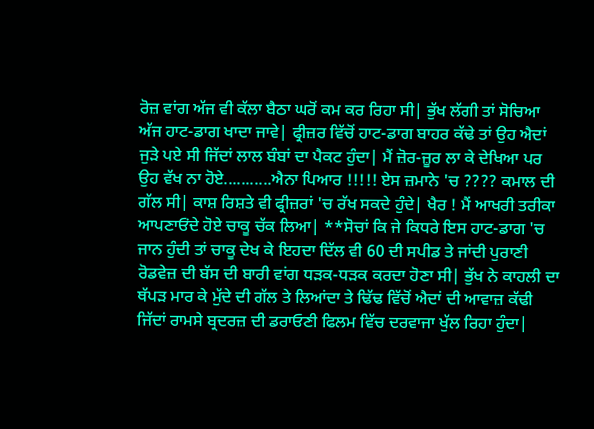ਰੋਜ਼ ਵਾਂਗ ਅੱਜ ਵੀ ਕੱਲਾ ਬੈਠਾ ਘਰੋਂ ਕਮ ਕਰ ਰਿਹਾ ਸੀ| ਭੁੱਖ ਲੱਗੀ ਤਾਂ ਸੋਚਿਆ ਅੱਜ ਹਾਟ-ਡਾਗ ਖਾਦਾ ਜਾਵੇ| ਫ੍ਰੀਜ਼ਰ ਵਿੱਚੋਂ ਹਾਟ-ਡਾਗ ਬਾਹਰ ਕੱਢੇ ਤਾਂ ਉਹ ਐਦਾਂ ਜੁੜੇ ਪਏ ਸੀ ਜਿੱਦਾਂ ਲਾਲ ਬੰਬਾਂ ਦਾ ਪੈਕਟ ਹੁੰਦਾ| ਮੈਂ ਜ਼ੋਰ-ਜ਼ੂਰ ਲਾ ਕੇ ਦੇਖਿਆ ਪਰ ਉਹ ਵੱਖ ਨਾ ਹੋਏ...........ਐਨਾ ਪਿਆਰ !!!!! ਏਸ ਜ਼ਮਾਨੇ 'ਚ ???? ਕਮਾਲ ਦੀ ਗੱਲ ਸੀ| ਕਾਸ਼ ਰਿਸ਼ਤੇ ਵੀ ਫ੍ਰੀਜ਼ਰਾਂ 'ਚ ਰੱਖ ਸਕਦੇ ਹੁੰਦੇ| ਖੈਰ ! ਮੈਂ ਆਖਰੀ ਤਰੀਕਾ ਆਪਣਾਓਂਦੇ ਹੋਏ ਚਾਕੂ ਚੱਕ ਲਿਆ| **ਸੋਚਾਂ ਕਿ ਜੇ ਕਿਧਰੇ ਇਸ ਹਾਟ-ਡਾਗ 'ਚ ਜਾਨ ਹੁੰਦੀ ਤਾਂ ਚਾਕੂ ਦੇਖ ਕੇ ਇਹਦਾ ਦਿੱਲ ਵੀ 60 ਦੀ ਸਪੀਡ ਤੇ ਜਾਂਦੀ ਪੁਰਾਣੀ ਰੋਡਵੇਜ਼ ਦੀ ਬੱਸ ਦੀ ਬਾਰੀ ਵਾਂਗ ਧੜਕ-ਧੜਕ ਕਰਦਾ ਹੋਣਾ ਸੀ| ਭੁੱਖ ਨੇ ਕਾਹਲੀ ਦਾ ਥੱਪੜ ਮਾਰ ਕੇ ਮੁੱਦੇ ਦੀ ਗੱਲ ਤੇ ਲਿਆਂਦਾ ਤੇ ਢਿੱਢ ਵਿੱਚੋਂ ਐਦਾਂ ਦੀ ਆਵਾਜ਼ ਕੱਢੀ ਜਿੱਦਾਂ ਰਾਮਸੇ ਬ੍ਰਦਰਜ਼ ਦੀ ਡਰਾਓਣੀ ਫਿਲਮ ਵਿੱਚ ਦਰਵਾਜਾ ਖੁੱਲ ਰਿਹਾ ਹੁੰਦਾ|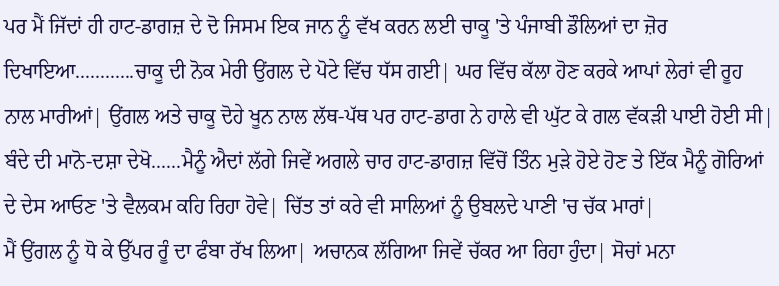ਪਰ ਮੈਂ ਜਿੱਦਾਂ ਹੀ ਹਾਟ-ਡਾਗਜ਼ ਦੇ ਦੋ ਜਿਸਮ ਇਕ ਜਾਨ ਨੂੰ ਵੱਖ ਕਰਨ ਲਈ ਚਾਕੂ 'ਤੇ ਪੰਜਾਬੀ ਡੌਲਿਆਂ ਦਾ ਜ਼ੋਰ ਦਿਖਾਇਆ............ਚਾਕੂ ਦੀ ਨੋਕ ਮੇਰੀ ਉਂਗਲ ਦੇ ਪੋਟੇ ਵਿੱਚ ਧੱਸ ਗਈ| ਘਰ ਵਿੱਚ ਕੱਲਾ ਹੋਣ ਕਰਕੇ ਆਪਾਂ ਲੇਰਾਂ ਵੀ ਰੂਹ ਨਾਲ ਮਾਰੀਆਂ| ਉਂਗਲ ਅਤੇ ਚਾਕੂ ਦੋਹੇ ਖੂਨ ਨਾਲ ਲੱਥ-ਪੱਥ ਪਰ ਹਾਟ-ਡਾਗ ਨੇ ਹਾਲੇ ਵੀ ਘੁੱਟ ਕੇ ਗਲ ਵੱਕੜੀ ਪਾਈ ਹੋਈ ਸੀ| ਬੰਦੇ ਦੀ ਮਾਨੋ-ਦਸ਼ਾ ਦੇਖੋ......ਮੈਨੂੰ ਐਦਾਂ ਲੱਗੇ ਜਿਵੇਂ ਅਗਲੇ ਚਾਰ ਹਾਟ-ਡਾਗਜ਼ ਵਿੱਚੋਂ ਤਿੰਨ ਮੁੜੇ ਹੋਏ ਹੋਣ ਤੇ ਇੱਕ ਮੈਨੂੰ ਗੋਰਿਆਂ ਦੇ ਦੇਸ ਆਓਣ 'ਤੇ ਵੈਲਕਮ ਕਹਿ ਰਿਹਾ ਹੋਵੇ| ਚਿੱਤ ਤਾਂ ਕਰੇ ਵੀ ਸਾਲਿਆਂ ਨੂੰ ਉਬਲਦੇ ਪਾਣੀ 'ਚ ਚੱਕ ਮਾਰਾਂ|
ਮੈਂ ਉਂਗਲ ਨੂੰ ਧੋ ਕੇ ਉੱਪਰ ਰੂੰ ਦਾ ਫੰਬਾ ਰੱਖ ਲਿਆ| ਅਚਾਨਕ ਲੱਗਿਆ ਜਿਵੇਂ ਚੱਕਰ ਆ ਰਿਹਾ ਹੁੰਦਾ| ਸੋਚਾਂ ਮਨਾ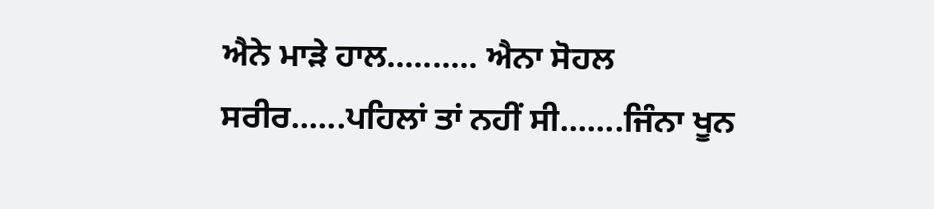ਐਨੇ ਮਾੜੇ ਹਾਲ.......... ਐਨਾ ਸੋਹਲ ਸਰੀਰ......ਪਹਿਲਾਂ ਤਾਂ ਨਹੀਂ ਸੀ.......ਜਿੰਨਾ ਖੂਨ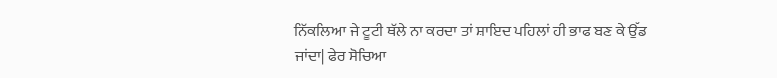ਨਿੱਕਲਿਆ ਜੇ ਟੂਟੀ ਥੱਲੇ ਨਾ ਕਰਦਾ ਤਾਂ ਸ਼ਾਇਦ ਪਹਿਲਾਂ ਹੀ ਭਾਫ ਬਣ ਕੇ ਉੱਡ ਜਾਂਦਾ| ਫੇਰ ਸੋਚਿਆ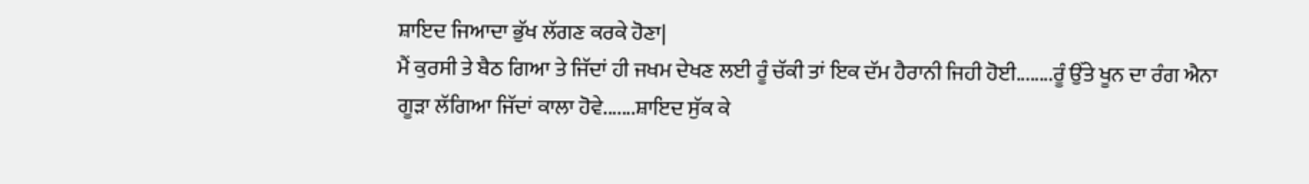ਸ਼ਾਇਦ ਜਿਆਦਾ ਭੁੱਖ ਲੱਗਣ ਕਰਕੇ ਹੋਣਾ|
ਮੈਂ ਕੁਰਸੀ ਤੇ ਬੈਠ ਗਿਆ ਤੇ ਜਿੱਦਾਂ ਹੀ ਜਖਮ ਦੇਖਣ ਲਈ ਰੂੰ ਚੱਕੀ ਤਾਂ ਇਕ ਦੱਮ ਹੈਰਾਨੀ ਜਿਹੀ ਹੋਈ........ਰੂੰ ਉੱਤੇ ਖੂਨ ਦਾ ਰੰਗ ਐਨਾ ਗੂੜਾ ਲੱਗਿਆ ਜਿੱਦਾਂ ਕਾਲਾ ਹੋਵੇ.......ਸ਼ਾਇਦ ਸੁੱਕ ਕੇ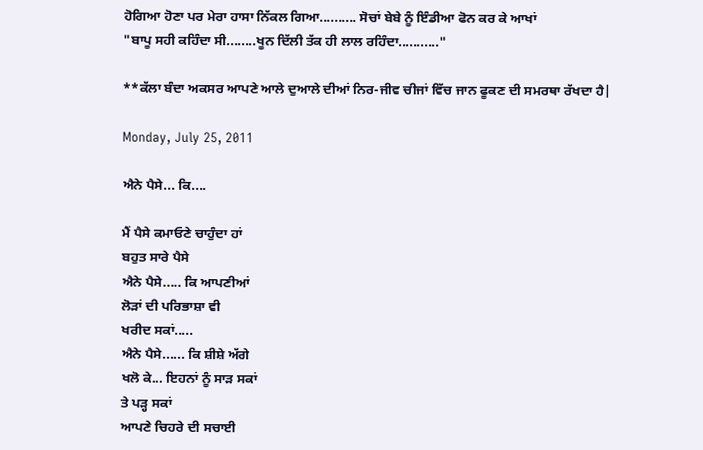ਹੋਗਿਆ ਹੋਣਾ ਪਰ ਮੇਰਾ ਹਾਸਾ ਨਿੱਕਲ ਗਿਆ.......... ਸੋਚਾਂ ਬੇਬੇ ਨੂੰ ਇੰਡੀਆ ਫੋਨ ਕਰ ਕੇ ਆਖਾਂ
"ਬਾਪੂ ਸਹੀ ਕਹਿੰਦਾ ਸੀ........ਖੂਨ ਦਿੱਲੀ ਤੱਕ ਹੀ ਲਾਲ ਰਹਿੰਦਾ..........."

**ਕੱਲਾ ਬੰਦਾ ਅਕਸਰ ਆਪਣੇ ਆਲੇ ਦੁਆਲੇ ਦੀਆਂ ਨਿਰ-ਜੀਵ ਚੀਜਾਂ ਵਿੱਚ ਜਾਨ ਫੂਕਣ ਦੀ ਸਮਰਥਾ ਰੱਖਦਾ ਹੈ|

Monday, July 25, 2011

ਐਨੇ ਪੈਸੇ... ਕਿ....

ਮੈਂ ਪੈਸੇ ਕਮਾਓਣੇ ਚਾਹੁੰਦਾ ਹਾਂ
ਬਹੁਤ ਸਾਰੇ ਪੈਸੇ
ਐਨੇ ਪੈਸੇ..... ਕਿ ਆਪਣੀਆਂ
ਲੋੜਾਂ ਦੀ ਪਰਿਭਾਸ਼ਾ ਵੀ
ਖਰੀਦ ਸਕਾਂ.....
ਐਨੇ ਪੈਸੇ...... ਕਿ ਸ਼ੀਸ਼ੇ ਅੱਗੇ
ਖਲੋ ਕੇ... ਇਹਨਾਂ ਨੂੰ ਸਾੜ ਸਕਾਂ
ਤੇ ਪੜ੍ਹ ਸਕਾਂ
ਆਪਣੇ ਚਿਹਰੇ ਦੀ ਸਚਾਈ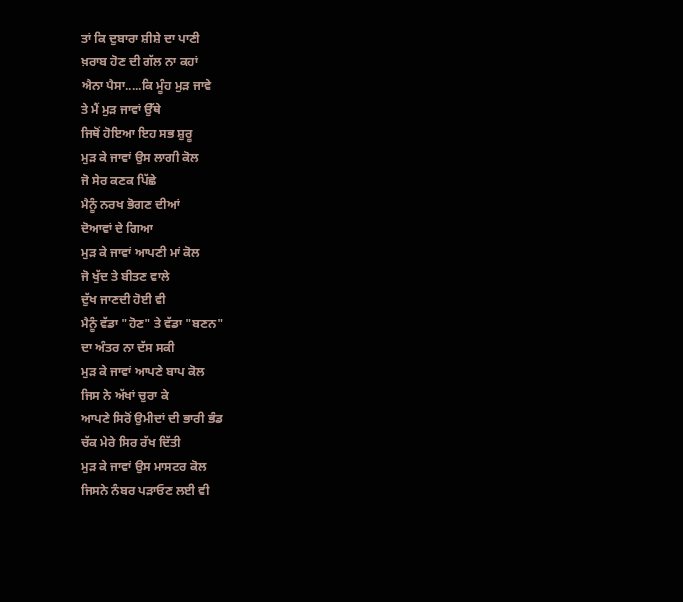ਤਾਂ ਕਿ ਦੁਬਾਰਾ ਸ਼ੀਸ਼ੇ ਦਾ ਪਾਣੀ
ਖ਼ਰਾਬ ਹੋਣ ਦੀ ਗੱਲ ਨਾ ਕਹਾਂ
ਐਨਾ ਪੈਸਾ.....ਕਿ ਮੂੰਹ ਮੁੜ ਜਾਵੇ
ਤੇ ਮੈਂ ਮੁੜ ਜਾਵਾਂ ਉੱਥੇ
ਜਿਥੋਂ ਹੋਇਆ ਇਹ ਸਭ ਸ਼ੁਰੂ
ਮੁੜ ਕੇ ਜਾਵਾਂ ਉਸ ਲਾਗੀ ਕੋਲ
ਜੋ ਸੇਰ ਕਣਕ ਪਿੱਛੇ
ਮੈਨੂੰ ਨਰਖ ਭੋਗਣ ਦੀਆਂ
ਦੋਆਵਾਂ ਦੇ ਗਿਆ
ਮੁੜ ਕੇ ਜਾਵਾਂ ਆਪਣੀ ਮਾਂ ਕੋਲ
ਜੋ ਖੁੱਦ ਤੇ ਬੀਤਣ ਵਾਲੇ
ਦੁੱਖ ਜਾਣਦੀ ਹੋਈ ਵੀ
ਮੈਨੂੰ ਵੱਡਾ "ਹੋਣ" ਤੇ ਵੱਡਾ "ਬਣਨ"
ਦਾ ਅੰਤਰ ਨਾ ਦੱਸ ਸਕੀ
ਮੁੜ ਕੇ ਜਾਵਾਂ ਆਪਣੇ ਬਾਪ ਕੋਲ
ਜਿਸ ਨੇ ਅੱਖਾਂ ਚੁਰਾ ਕੇ
ਆਪਣੇ ਸਿਰੋਂ ਉਮੀਦਾਂ ਦੀ ਭਾਰੀ ਭੰਡ
ਚੱਕ ਮੇਰੇ ਸਿਰ ਰੱਖ ਦਿੱਤੀ
ਮੁੜ ਕੇ ਜਾਵਾਂ ਉਸ ਮਾਸਟਰ ਕੋਲ
ਜਿਸਨੇ ਨੰਬਰ ਪੜਾਓਣ ਲਈ ਵੀ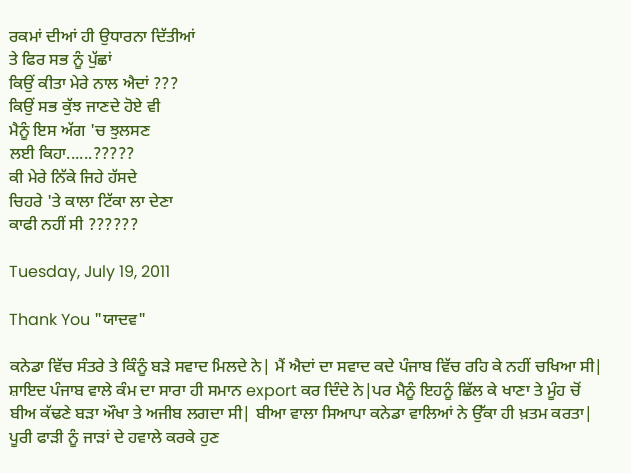ਰਕਮਾਂ ਦੀਆਂ ਹੀ ਉਧਾਰਨਾ ਦਿੱਤੀਆਂ
ਤੇ ਫਿਰ ਸਭ ਨੂੰ ਪੁੱਛਾਂ
ਕਿਉਂ ਕੀਤਾ ਮੇਰੇ ਨਾਲ ਐਦਾਂ ???
ਕਿਉਂ ਸਭ ਕੁੱਝ ਜਾਣਦੇ ਹੋਏ ਵੀ
ਮੈਨੂੰ ਇਸ ਅੱਗ 'ਚ ਝੁਲਸਣ
ਲਈ ਕਿਹਾ......?????
ਕੀ ਮੇਰੇ ਨਿੱਕੇ ਜਿਹੇ ਹੱਸਦੇ
ਚਿਹਰੇ 'ਤੇ ਕਾਲਾ ਟਿੱਕਾ ਲਾ ਦੇਣਾ
ਕਾਫੀ ਨਹੀਂ ਸੀ ??????

Tuesday, July 19, 2011

Thank You "ਯਾਦਵ"

ਕਨੇਡਾ ਵਿੱਚ ਸੰਤਰੇ ਤੇ ਕਿੰਨੂੰ ਬੜੇ ਸਵਾਦ ਮਿਲਦੇ ਨੇ| ਮੈਂ ਐਦਾਂ ਦਾ ਸਵਾਦ ਕਦੇ ਪੰਜਾਬ ਵਿੱਚ ਰਹਿ ਕੇ ਨਹੀਂ ਚਖਿਆ ਸੀ| ਸ਼ਾਇਦ ਪੰਜਾਬ ਵਾਲੇ ਕੰਮ ਦਾ ਸਾਰਾ ਹੀ ਸਮਾਨ export ਕਰ ਦਿੰਦੇ ਨੇ|ਪਰ ਮੈਨੂੰ ਇਹਨੂੰ ਛਿੱਲ ਕੇ ਖਾਣਾ ਤੇ ਮੂੰਹ ਚੋਂ ਬੀਅ ਕੱਢਣੇ ਬੜਾ ਔਖਾ ਤੇ ਅਜੀਬ ਲਗਦਾ ਸੀ| ਬੀਆ ਵਾਲਾ ਸਿਆਪਾ ਕਨੇਡਾ ਵਾਲਿਆਂ ਨੇ ਉੱਕਾ ਹੀ ਖ਼ਤਮ ਕਰਤਾ| ਪੂਰੀ ਫਾੜੀ ਨੂੰ ਜਾੜਾਂ ਦੇ ਹਵਾਲੇ ਕਰਕੇ ਹੁਣ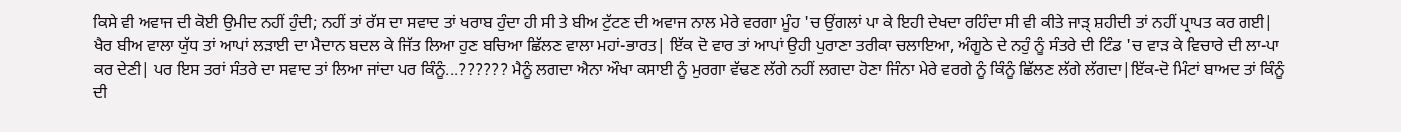ਕਿਸੇ ਵੀ ਅਵਾਜ ਦੀ ਕੋਈ ਉਮੀਦ ਨਹੀਂ ਹੁੰਦੀ; ਨਹੀਂ ਤਾਂ ਰੱਸ ਦਾ ਸਵਾਦ ਤਾਂ ਖਰਾਬ ਹੁੰਦਾ ਹੀ ਸੀ ਤੇ ਬੀਅ ਟੁੱਟਣ ਦੀ ਅਵਾਜ ਨਾਲ ਮੇਰੇ ਵਰਗਾ ਮੂੰਹ 'ਚ ਉਂਗਲਾਂ ਪਾ ਕੇ ਇਹੀ ਦੇਖਦਾ ਰਹਿੰਦਾ ਸੀ ਵੀ ਕੀਤੇ ਜਾੜ੍ ਸ਼ਹੀਦੀ ਤਾਂ ਨਹੀਂ ਪ੍ਰਾਪਤ ਕਰ ਗਈ| ਖੈਰ ਬੀਅ ਵਾਲਾ ਯੁੱਧ ਤਾਂ ਆਪਾਂ ਲੜਾਈ ਦਾ ਮੈਦਾਨ ਬਦਲ ਕੇ ਜਿੱਤ ਲਿਆ ਹੁਣ ਬਚਿਆ ਛਿੱਲਣ ਵਾਲਾ ਮਹਾਂ-ਭਾਰਤ| ਇੱਕ ਦੋ ਵਾਰ ਤਾਂ ਆਪਾਂ ਉਹੀ ਪੁਰਾਣਾ ਤਰੀਕਾ ਚਲਾਇਆ, ਅੰਗੂਠੇ ਦੇ ਨਹੁੰ ਨੂੰ ਸੰਤਰੇ ਦੀ ਟਿੰਡ 'ਚ ਵਾੜ ਕੇ ਵਿਚਾਰੇ ਦੀ ਲਾ-ਪਾ ਕਰ ਦੇਣੀ| ਪਰ ਇਸ ਤਰਾਂ ਸੰਤਰੇ ਦਾ ਸਵਾਦ ਤਾਂ ਲਿਆ ਜਾਂਦਾ ਪਰ ਕਿੰਨੂੰ...?????? ਮੈਨੂੰ ਲਗਦਾ ਐਨਾ ਔਖਾ ਕਸਾਈ ਨੂੰ ਮੁਰਗਾ ਵੱਢਣ ਲੱਗੇ ਨਹੀਂ ਲਗਦਾ ਹੋਣਾ ਜਿੰਨਾ ਮੇਰੇ ਵਰਗੇ ਨੂੰ ਕਿੰਨੂੰ ਛਿੱਲਣ ਲੱਗੇ ਲੱਗਦਾ|ਇੱਕ-ਦੋ ਮਿੰਟਾਂ ਬਾਅਦ ਤਾਂ ਕਿੰਨੂੰ ਦੀ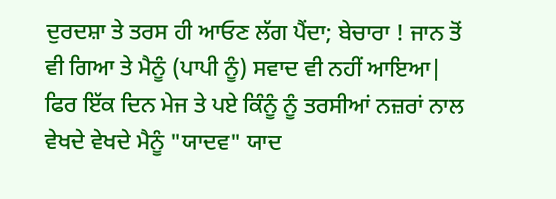ਦੁਰਦਸ਼ਾ ਤੇ ਤਰਸ ਹੀ ਆਓਣ ਲੱਗ ਪੈਂਦਾ; ਬੇਚਾਰਾ ! ਜਾਨ ਤੋਂ ਵੀ ਗਿਆ ਤੇ ਮੈਨੂੰ (ਪਾਪੀ ਨੂੰ) ਸਵਾਦ ਵੀ ਨਹੀਂ ਆਇਆ| ਫਿਰ ਇੱਕ ਦਿਨ ਮੇਜ ਤੇ ਪਏ ਕਿੰਨੂੰ ਨੂੰ ਤਰਸੀਆਂ ਨਜ਼ਰਾਂ ਨਾਲ ਵੇਖਦੇ ਵੇਖਦੇ ਮੈਨੂੰ "ਯਾਦਵ" ਯਾਦ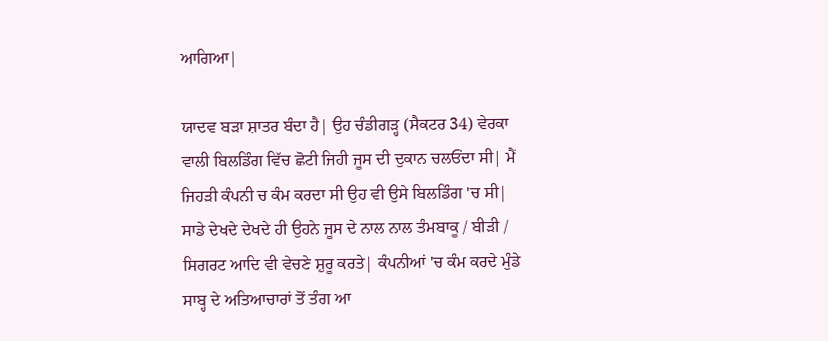ਆਗਿਆ|

ਯਾਦਵ ਬੜਾ ਸ਼ਾਤਰ ਬੰਦਾ ਹੈ| ਉਹ ਚੰਡੀਗੜ੍ਹ (ਸੈਕਟਰ 34) ਵੇਰਕਾ ਵਾਲੀ ਬਿਲਡਿੰਗ ਵਿੱਚ ਛੋਟੀ ਜਿਹੀ ਜੂਸ ਦੀ ਦੁਕਾਨ ਚਲਓਂਦਾ ਸੀ| ਮੈਂ ਜਿਹੜੀ ਕੰਪਨੀ ਚ ਕੰਮ ਕਰਦਾ ਸੀ ਉਹ ਵੀ ਉਸੇ ਬਿਲਡਿੰਗ 'ਚ ਸੀ| ਸਾਡੇ ਦੇਖਦੇ ਦੇਖਦੇ ਹੀ ਉਹਨੇ ਜੂਸ ਦੇ ਨਾਲ ਨਾਲ ਤੰਮਬਾਕੂ / ਬੀੜੀ / ਸਿਗਰਟ ਆਦਿ ਵੀ ਵੇਚਣੇ ਸ਼ੁਰੂ ਕਰਤੇ| ਕੰਪਨੀਆਂ 'ਚ ਕੰਮ ਕਰਦੇ ਮੁੰਡੇ ਸਾਬ੍ਹ ਦੇ ਅਤਿਆਚਾਰਾਂ ਤੋਂ ਤੰਗ ਆ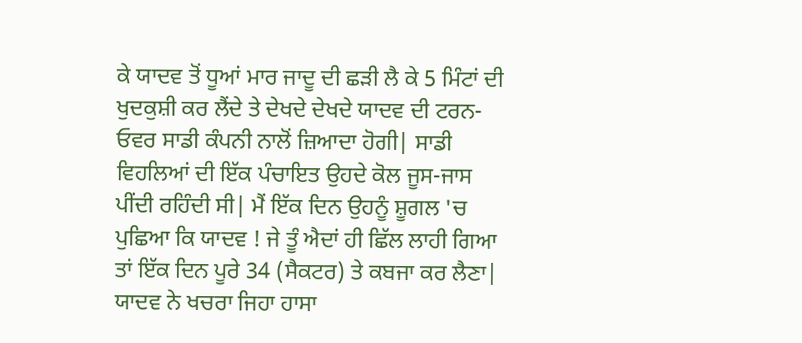ਕੇ ਯਾਦਵ ਤੋਂ ਧੂਆਂ ਮਾਰ ਜਾਦੂ ਦੀ ਛੜੀ ਲੈ ਕੇ 5 ਮਿੰਟਾਂ ਦੀ ਖੁਦਕੁਸ਼ੀ ਕਰ ਲੈਂਦੇ ਤੇ ਦੇਖਦੇ ਦੇਖਦੇ ਯਾਦਵ ਦੀ ਟਰਨ-ਓਵਰ ਸਾਡੀ ਕੰਪਨੀ ਨਾਲੋਂ ਜ਼ਿਆਦਾ ਹੋਗੀ| ਸਾਡੀ ਵਿਹਲਿਆਂ ਦੀ ਇੱਕ ਪੰਚਾਇਤ ਉਹਦੇ ਕੋਲ ਜੂਸ-ਜਾਸ ਪੀਂਦੀ ਰਹਿੰਦੀ ਸੀ| ਮੈਂ ਇੱਕ ਦਿਨ ਉਹਨੂੰ ਸ਼ੂਗਲ 'ਚ ਪੁਛਿਆ ਕਿ ਯਾਦਵ ! ਜੇ ਤੂੰ ਐਦਾਂ ਹੀ ਛਿੱਲ ਲਾਹੀ ਗਿਆ ਤਾਂ ਇੱਕ ਦਿਨ ਪੂਰੇ 34 (ਸੈਕਟਰ) ਤੇ ਕਬਜਾ ਕਰ ਲੈਣਾ| ਯਾਦਵ ਨੇ ਖਚਰਾ ਜਿਹਾ ਹਾਸਾ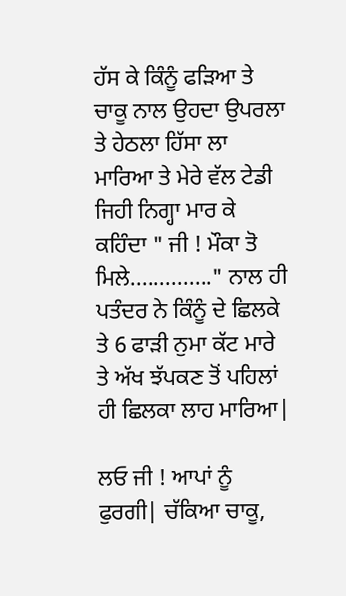ਹੱਸ ਕੇ ਕਿੰਨੂੰ ਫੜਿਆ ਤੇ ਚਾਕੂ ਨਾਲ ਉਹਦਾ ਉਪਰਲਾ ਤੇ ਹੇਠਲਾ ਹਿੱਸਾ ਲਾ ਮਾਰਿਆ ਤੇ ਮੇਰੇ ਵੱਲ ਟੇਡੀ ਜਿਹੀ ਨਿਗ੍ਹਾ ਮਾਰ ਕੇ ਕਹਿੰਦਾ " ਜੀ ! ਮੌਕਾ ਤੋ ਮਿਲੇ.............." ਨਾਲ ਹੀ ਪਤੰਦਰ ਨੇ ਕਿੰਨੂੰ ਦੇ ਛਿਲਕੇ ਤੇ 6 ਫਾੜੀ ਨੁਮਾ ਕੱਟ ਮਾਰੇ ਤੇ ਅੱਖ ਝੱਪਕਣ ਤੋਂ ਪਹਿਲਾਂ ਹੀ ਛਿਲਕਾ ਲਾਹ ਮਾਰਿਆ|

ਲਓ ਜੀ ! ਆਪਾਂ ਨੂੰ ਫੁਰਗੀ| ਚੱਕਿਆ ਚਾਕੂ,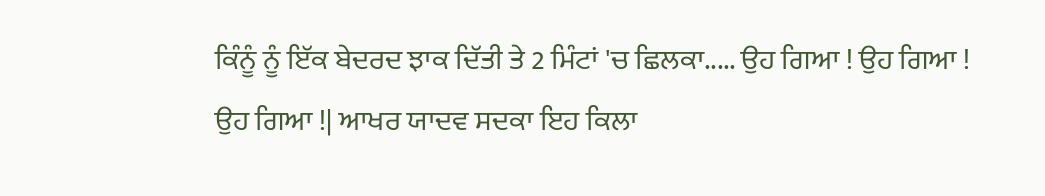ਕਿੰਨੂੰ ਨੂੰ ਇੱਕ ਬੇਦਰਦ ਝਾਕ ਦਿੱਤੀ ਤੇ 2 ਮਿੰਟਾਂ 'ਚ ਛਿਲਕਾ..... ਉਹ ਗਿਆ ! ਉਹ ਗਿਆ ! ਉਹ ਗਿਆ !| ਆਖਰ ਯਾਦਵ ਸਦਕਾ ਇਹ ਕਿਲਾ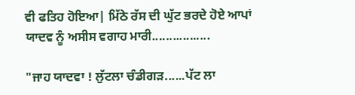ਵੀ ਫਤਿਹ ਹੋਇਆ| ਮਿੱਠੇ ਰੱਸ ਦੀ ਘੁੱਟ ਭਰਦੇ ਹੋਏ ਆਪਾਂ ਯਾਦਵ ਨੂੰ ਅਸੀਸ ਵਗਾਹ ਮਾਰੀ.................

"ਜਾਹ ਯਾਦਵਾ ! ਲੁੱਟਲਾ ਚੰਡੀਗੜ......ਪੱਟ ਲਾ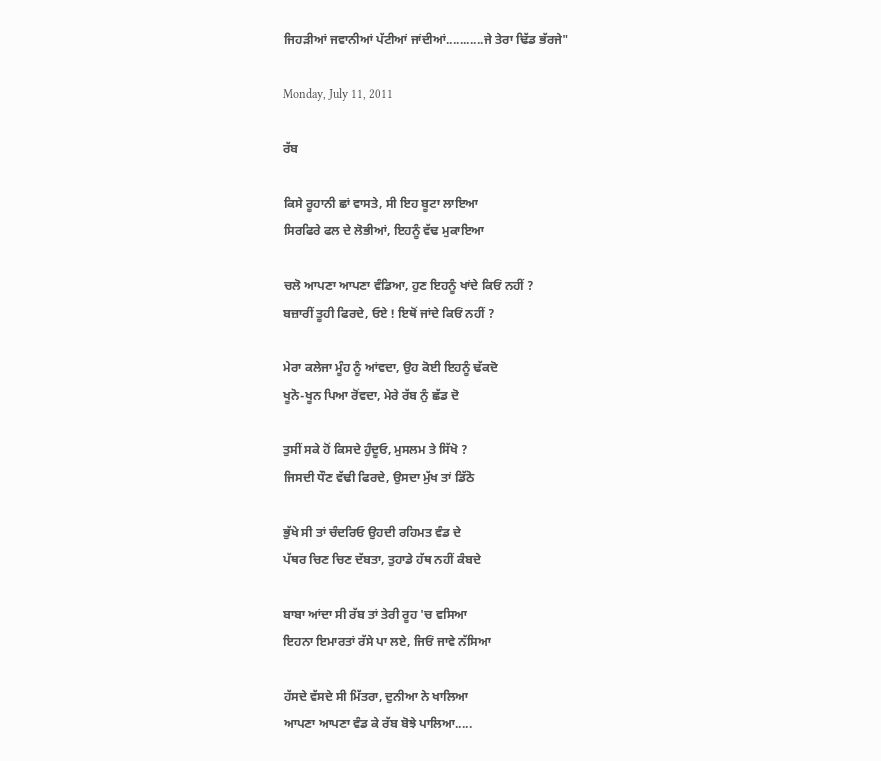ਜਿਹੜੀਆਂ ਜਵਾਨੀਆਂ ਪੱਟੀਆਂ ਜਾਂਦੀਆਂ...........ਜੇ ਤੇਰਾ ਢਿੱਡ ਭੱਰਜੇ"

Monday, July 11, 2011

ਰੱਬ

ਕਿਸੇ ਰੂਹਾਨੀ ਛਾਂ ਵਾਸਤੇ, ਸੀ ਇਹ ਬੂਟਾ ਲਾਇਆ
ਸਿਰਫਿਰੇ ਫਲ ਦੇ ਲੋਭੀਆਂ, ਇਹਨੂੰ ਵੱਢ ਮੁਕਾਇਆ

ਚਲੋ ਆਪਣਾ ਆਪਣਾ ਵੰਡਿਆ, ਹੁਣ ਇਹਨੂੰ ਖਾਂਦੇ ਕਿਓਂ ਨਹੀਂ ?
ਬਜ਼ਾਰੀਂ ਤੂਹੀ ਫਿਰਦੇ, ਓਏ ! ਇਥੋਂ ਜਾਂਦੇ ਕਿਓਂ ਨਹੀਂ ?

ਮੇਰਾ ਕਲੇਜਾ ਮੂੰਹ ਨੂੰ ਆਂਵਦਾ, ਉਹ ਕੋਈ ਇਹਨੂੰ ਢੱਕਦੋ
ਖੂਨੋ-ਖੂਨ ਪਿਆ ਰੋਂਵਦਾ, ਮੇਰੇ ਰੱਬ ਨੁੰ ਛੱਡ ਦੋ

ਤੁਸੀਂ ਸਕੇ ਹੋਂ ਕਿਸਦੇ ਹੁੰਦੂਓ, ਮੁਸਲਮ ਤੇ ਸਿੱਖੋ ?
ਜਿਸਦੀ ਧੌਣ ਵੱਢੀ ਫਿਰਦੇ, ਉਸਦਾ ਮੁੱਖ ਤਾਂ ਡਿੱਠੋ

ਭੁੱਖੇ ਸੀ ਤਾਂ ਚੰਦਰਿਓ ਉਹਦੀ ਰਹਿਮਤ ਵੰਡ ਦੇ
ਪੱਥਰ ਚਿਣ ਚਿਣ ਦੱਬਤਾ, ਤੁਹਾਡੇ ਹੱਥ ਨਹੀਂ ਕੰਬਦੇ

ਬਾਬਾ ਆਂਦਾ ਸੀ ਰੱਬ ਤਾਂ ਤੇਰੀ ਰੂਹ 'ਚ ਵਸਿਆ
ਇਹਨਾ ਇਮਾਰਤਾਂ ਰੱਸੇ ਪਾ ਲਏ, ਜਿਓਂ ਜਾਵੇ ਨੱਸਿਆ

ਹੱਸਦੇ ਵੱਸਦੇ ਸੀ ਮਿੱਤਰਾ, ਦੁਨੀਆ ਨੇ ਖਾਲਿਆ
ਆਪਣਾ ਆਪਣਾ ਵੰਡ ਕੇ ਰੱਬ ਬੋਝੇ ਪਾਲਿਆ.....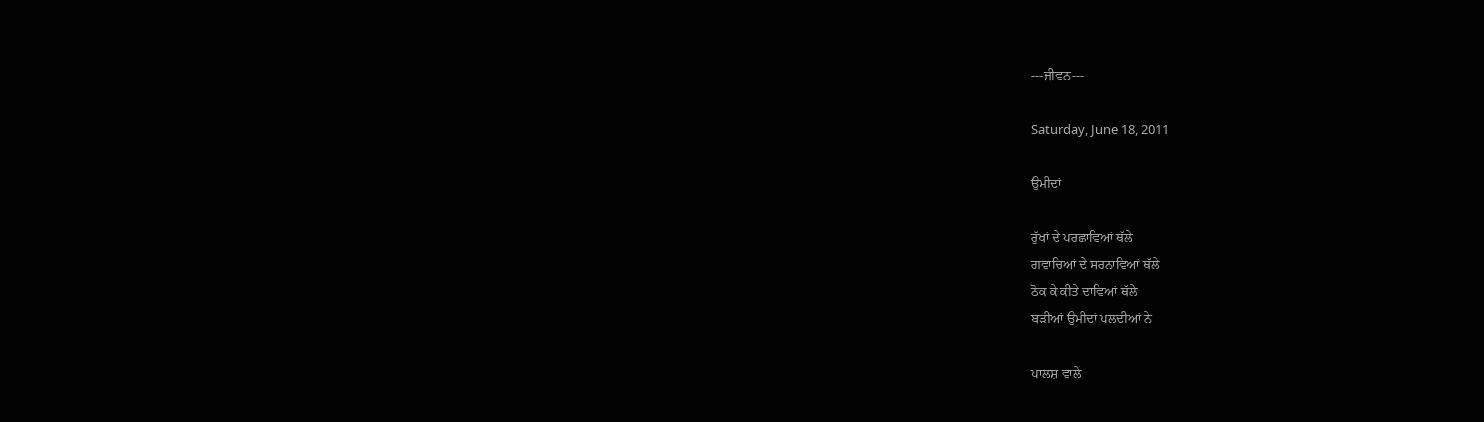---ਜੀਵਨ---

Saturday, June 18, 2011

ਉਮੀਦਾਂ

ਰੁੱਖਾਂ ਦੇ ਪਰਛਾਵਿਆਂ ਥੱਲੇ
ਗਵਾਚਿਆਂ ਦੇ ਸਰਨਾਵਿਆਂ ਥੱਲੇ
ਠੋਕ ਕੇ ਕੀਤੇ ਦਾਵਿਆਂ ਥੱਲੇ
ਬੜੀਆਂ ਉਮੀਦਾਂ ਪਲਦੀਆਂ ਨੇ

ਪਾਲਸ਼ ਵਾਲੇ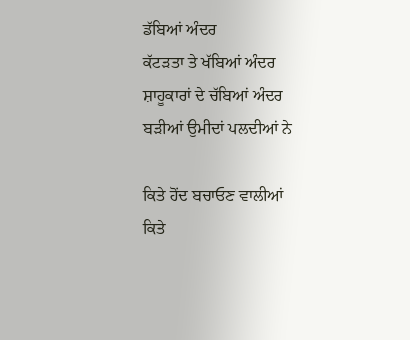ਡੱਬਿਆਂ ਅੰਦਰ
ਕੱਟੜਤਾ ਤੇ ਖੱਬਿਆਂ ਅੰਦਰ
ਸ਼ਾਹੂਕਾਰਾਂ ਦੇ ਚੱਬਿਆਂ ਅੰਦਰ
ਬੜੀਆਂ ਉਮੀਦਾਂ ਪਲਦੀਆਂ ਨੇ

ਕਿਤੇ ਹੋਂਦ ਬਚਾਓਣ ਵਾਲੀਆਂ
ਕਿਤੇ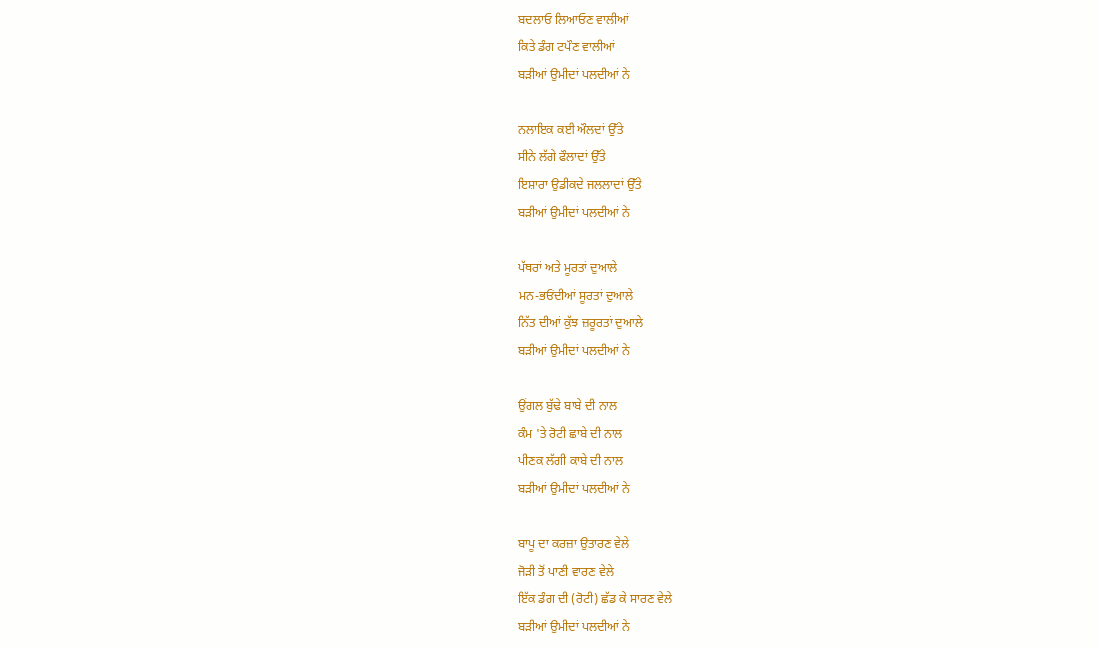ਬਦਲਾਓ ਲਿਆਓਣ ਵਾਲੀਆਂ
ਕਿਤੇ ਡੰਗ ਟਪੌਣ ਵਾਲੀਆਂ
ਬੜੀਆਂ ਉਮੀਦਾਂ ਪਲਦੀਆਂ ਨੇ

ਨਲਾਇਕ ਕਈ ਔਲਦਾਂ ਉੱਤੇ
ਸੀਨੇ ਲੱਗੇ ਫੌਲਾਦਾਂ ਉੱਤੇ
ਇਸ਼ਾਰਾ ਉਡੀਕਦੇ ਜਲਲਾਦਾਂ ਉੱਤੇ
ਬੜੀਆਂ ਉਮੀਦਾਂ ਪਲਦੀਆਂ ਨੇ

ਪੱਥਰਾਂ ਅਤੇ ਮੂਰਤਾਂ ਦੁਆਲੇ
ਮਨ-ਭਓਂਦੀਆਂ ਸੂਰਤਾਂ ਦੁਆਲੇ
ਨਿੱਤ ਦੀਆਂ ਕੁੱਝ ਜ਼ਰੂਰਤਾਂ ਦੁਆਲੇ
ਬੜੀਆਂ ਉਮੀਦਾਂ ਪਲਦੀਆਂ ਨੇ

ਉਂਗਲ ਬੁੱਢੇ ਬਾਬੇ ਦੀ ਨਾਲ
ਕੰਮ 'ਤੇ ਰੋਟੀ ਛਾਬੇ ਦੀ ਨਾਲ
ਪੀਣਕ ਲੱਗੀ ਕਾਬੇ ਦੀ ਨਾਲ
ਬੜੀਆਂ ਉਮੀਦਾਂ ਪਲਦੀਆਂ ਨੇ

ਬਾਪੂ ਦਾ ਕਰਜ਼ਾ ਉਤਾਰਣ ਵੇਲੇ
ਜੋੜੀ ਤੋਂ ਪਾਣੀ ਵਾਰਣ ਵੇਲੇ
ਇੱਕ ਡੰਗ ਦੀ (ਰੋਟੀ) ਛੱਡ ਕੇ ਸਾਰਣ ਵੇਲੇ
ਬੜੀਆਂ ਉਮੀਦਾਂ ਪਲਦੀਆਂ ਨੇ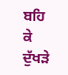ਬਹਿ ਕੇ ਦੁੱਖੜੇ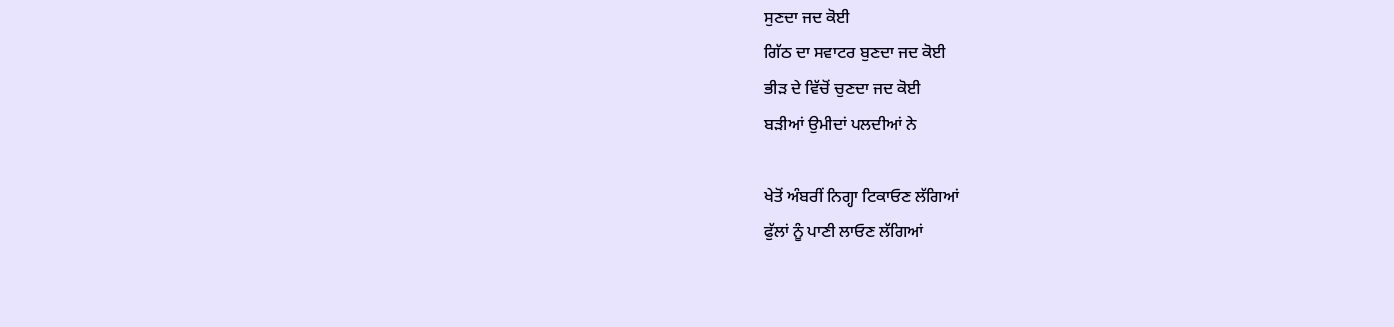ਸੁਣਦਾ ਜਦ ਕੋਈ
ਗਿੱਠ ਦਾ ਸਵਾਟਰ ਬੁਣਦਾ ਜਦ ਕੋਈ
ਭੀੜ ਦੇ ਵਿੱਚੋਂ ਚੁਣਦਾ ਜਦ ਕੋਈ
ਬੜੀਆਂ ਉਮੀਦਾਂ ਪਲਦੀਆਂ ਨੇ

ਖੇਤੋਂ ਅੰਬਰੀਂ ਨਿਗ੍ਹਾ ਟਿਕਾਓਣ ਲੱਗਿਆਂ
ਫੁੱਲਾਂ ਨੂੰ ਪਾਣੀ ਲਾਓਣ ਲੱਗਿਆਂ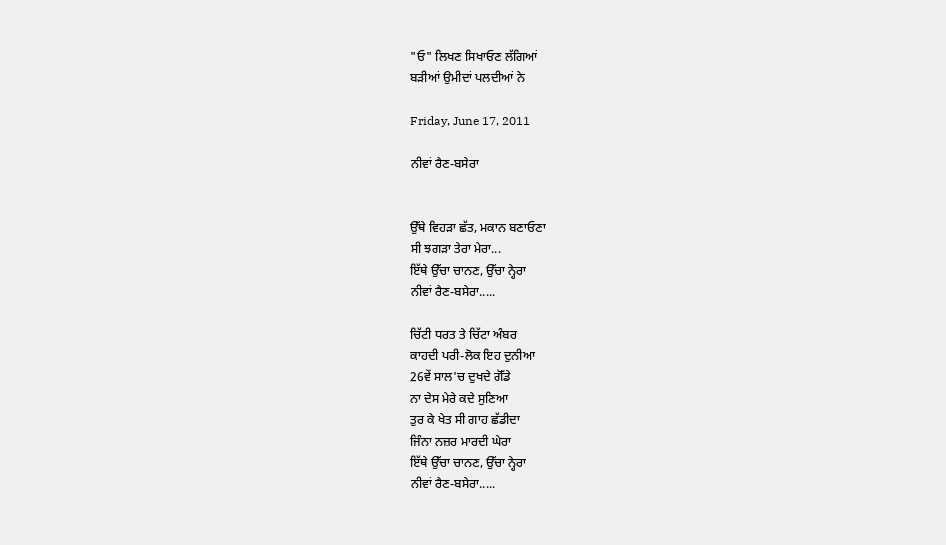"ਓ" ਲਿਖਣ ਸਿਖਾਓਣ ਲੱਗਿਆਂ
ਬੜੀਆਂ ਉਮੀਦਾਂ ਪਲਦੀਆਂ ਨੇ

Friday, June 17, 2011

ਨੀਵਾਂ ਰੈਣ-ਬਸੇਰਾ


ਉੱਥੇ ਵਿਹੜਾ ਛੱਤ, ਮਕਾਨ ਬਣਾਓਣਾ
ਸੀ ਝਗੜਾ ਤੇਰਾ ਮੇਰਾ...
ਇੱਥੇ ਉੱਚਾ ਚਾਨਣ, ਉੱਚਾ ਨ੍ਹੇਰਾ
ਨੀਵਾਂ ਰੈਣ-ਬਸੇਰਾ.....

ਚਿੱਟੀ ਧਰਤ ਤੇ ਚਿੱਟਾ ਅੰਬਰ
ਕਾਹਦੀ ਪਰੀ-ਲੋਕ ਇਹ ਦੁਨੀਆ
26ਵੇਂ ਸਾਲ'ਚ ਦੁਖਦੇ ਗੋੱਡੇ
ਨਾ ਦੇਸ ਮੇਰੇ ਕਦੇ ਸੁਣਿਆ
ਤੁਰ ਕੇ ਖੇਤ ਸੀ ਗਾਹ ਛੱਡੀਦਾ
ਜਿੰਨਾ ਨਜ਼ਰ ਮਾਰਦੀ ਘੇਰਾ
ਇੱਥੇ ਉੱਚਾ ਚਾਨਣ, ਉੱਚਾ ਨ੍ਹੇਰਾ
ਨੀਵਾਂ ਰੈਣ-ਬਸੇਰਾ.....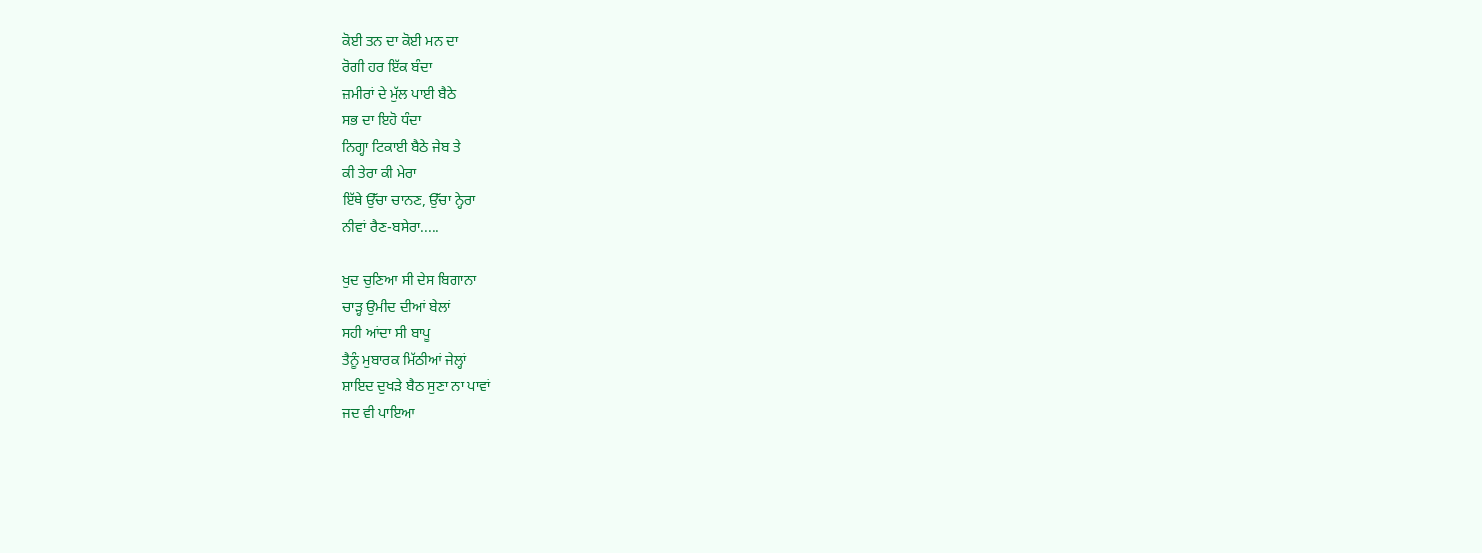ਕੋਈ ਤਨ ਦਾ ਕੋਈ ਮਨ ਦਾ
ਰੋਗੀ ਹਰ ਇੱਕ ਬੰਦਾ
ਜ਼ਮੀਰਾਂ ਦੇ ਮੁੱਲ ਪਾਈ ਬੈਠੇ
ਸਭ ਦਾ ਇਹੋ ਧੰਦਾ
ਨਿਗ੍ਹਾ ਟਿਕਾਈ ਬੈਠੇ ਜੇਬ ਤੇ
ਕੀ ਤੇਰਾ ਕੀ ਮੇਰਾ
ਇੱਥੇ ਉੱਚਾ ਚਾਨਣ, ਉੱਚਾ ਨ੍ਹੇਰਾ
ਨੀਵਾਂ ਰੈਣ-ਬਸੇਰਾ.....

ਖੁਦ ਚੁਣਿਆ ਸੀ ਦੇਸ ਬਿਗਾਨਾ
ਚਾੜ੍ਹ ਉਮੀਦ ਦੀਆਂ ਬੇਲਾਂ
ਸਹੀ ਆਂਦਾ ਸੀ ਬਾਪੂ
ਤੈਨੂੰ ਮੁਬਾਰਕ ਮਿੱਠੀਆਂ ਜੇਲ੍ਹਾਂ
ਸ਼ਾਇਦ ਦੁਖੜੇ ਬੈਠ ਸੁਣਾ ਨਾ ਪਾਵਾਂ
ਜਦ ਵੀ ਪਾਇਆ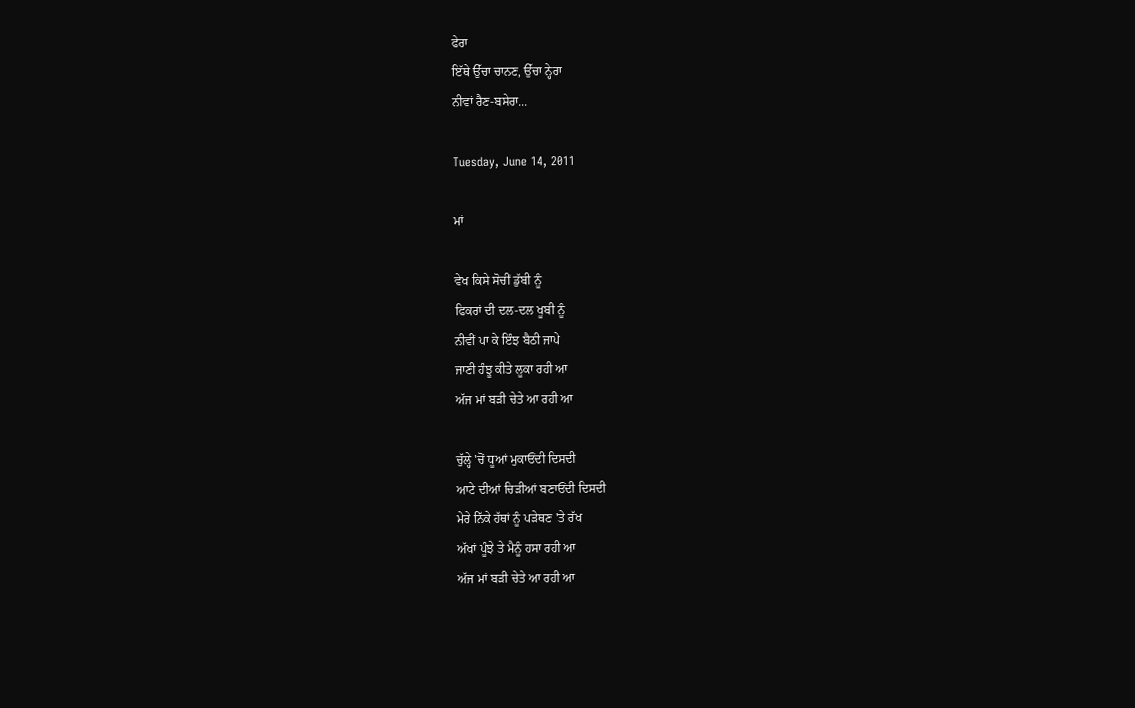ਫੇਰਾ
ਇੱਥੇ ਉੱਚਾ ਚਾਨਣ, ਉੱਚਾ ਨ੍ਹੇਰਾ
ਨੀਵਾਂ ਰੈਣ-ਬਸੇਰਾ...

Tuesday, June 14, 2011

ਮਾਂ

ਵੇਖ ਕਿਸੇ ਸੋਚੀਂ ਡੁੱਬੀ ਨੂੰ
ਫਿਕਰਾਂ ਦੀ ਦਲ-ਦਲ ਖੂਬੀ ਨੂੰ
ਨੀਵੀਂ ਪਾ ਕੇ ਇੰਝ ਬੈਠੀ ਜਾਪੇ
ਜਾਣੀ ਹੰਝੂ ਕੀਤੇ ਲੂਕਾ ਰਹੀ ਆ
ਅੱਜ ਮਾਂ ਬੜੀ ਚੇਤੇ ਆ ਰਹੀ ਆ

ਚੁੱਲ੍ਹੇ 'ਚੋਂ ਧੂਆਂ ਮੁਕਾਓਂਦੀ ਦਿਸਦੀ
ਆਟੇ ਦੀਆਂ ਚਿੜੀਆਂ ਬਣਾਓਂਦੀ ਦਿਸਦੀ
ਮੇਰੇ ਨਿੱਕੇ ਹੱਥਾਂ ਨੂੰ ਪੜੇਥਣ 'ਤੇ ਰੱਖ
ਅੱਖਾਂ ਪੂੰਝੇ ਤੇ ਮੈਨੂੰ ਹਸਾ ਰਹੀ ਆ
ਅੱਜ ਮਾਂ ਬੜੀ ਚੇਤੇ ਆ ਰਹੀ ਆ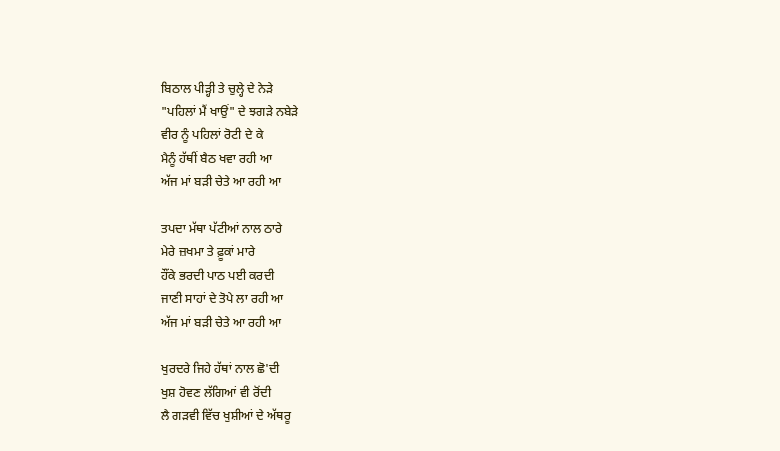ਬਿਠਾਲ ਪੀੜ੍ਹੀ ਤੇ ਚੁਲ੍ਹੇ ਦੇ ਨੇੜੇ
"ਪਹਿਲਾਂ ਮੈਂ ਖਾਉਂ" ਦੇ ਝਗੜੇ ਨਬੇੜੇ
ਵੀਰ ਨੂੰ ਪਹਿਲਾਂ ਰੋਟੀ ਦੇ ਕੇ
ਮੈਨੂੰ ਹੱਥੀਂ ਬੈਠ ਖਵਾ ਰਹੀ ਆ
ਅੱਜ ਮਾਂ ਬੜੀ ਚੇਤੇ ਆ ਰਹੀ ਆ

ਤਪਦਾ ਮੱਥਾ ਪੱਟੀਆਂ ਨਾਲ ਠਾਰੇ
ਮੇਰੇ ਜ਼ਖਮਾ ਤੇ ਫ਼ੂਕਾਂ ਮਾਰੇ
ਹੌਂਕੇ ਭਰਦੀ ਪਾਠ ਪਈ ਕਰਦੀ
ਜਾਣੀ ਸਾਹਾਂ ਦੇ ਤੋਪੇ ਲਾ ਰਹੀ ਆ
ਅੱਜ ਮਾਂ ਬੜੀ ਚੇਤੇ ਆ ਰਹੀ ਆ

ਖੁਰਦਰੇ ਜਿਹੇ ਹੱਥਾਂ ਨਾਲ ਛੋ'ਦੀ
ਖੁਸ਼ ਹੋਵਣ ਲੱਗਿਆਂ ਵੀ ਰੋਂਦੀ
ਲੈ ਗੜਵੀ ਵਿੱਚ ਖੁਸ਼ੀਆਂ ਦੇ ਅੱਥਰੂ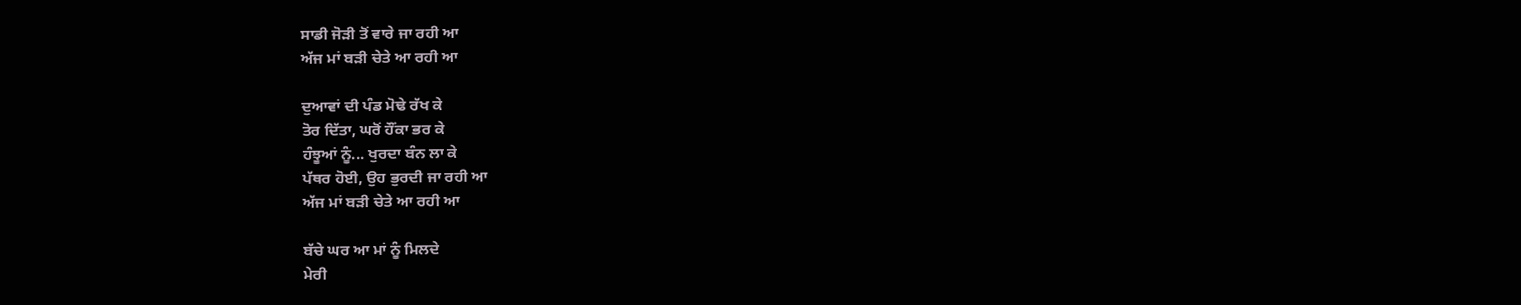ਸਾਡੀ ਜੋੜੀ ਤੋਂ ਵਾਰੇ ਜਾ ਰਹੀ ਆ
ਅੱਜ ਮਾਂ ਬੜੀ ਚੇਤੇ ਆ ਰਹੀ ਆ

ਦੁਆਵਾਂ ਦੀ ਪੰਡ ਮੋਢੇ ਰੱਖ ਕੇ
ਤੋਰ ਦਿੱਤਾ, ਘਰੋਂ ਹੌਂਕਾ ਭਰ ਕੇ
ਹੰਝੂਆਂ ਨੂੰ... ਖੁਰਦਾ ਬੰਨ ਲਾ ਕੇ
ਪੱਥਰ ਹੋਈ, ਉਹ ਭੁਰਦੀ ਜਾ ਰਹੀ ਆ
ਅੱਜ ਮਾਂ ਬੜੀ ਚੇਤੇ ਆ ਰਹੀ ਆ

ਬੱਚੇ ਘਰ ਆ ਮਾਂ ਨੂੰ ਮਿਲਦੇ
ਮੇਰੀ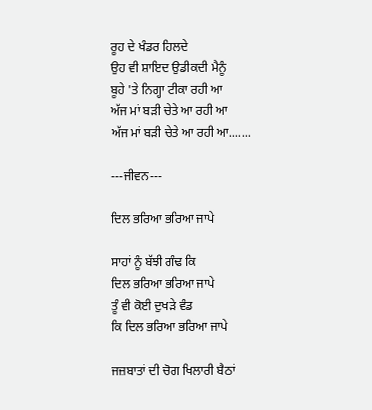ਰੂਹ ਦੇ ਖੰਡਰ ਹਿਲਦੇ
ਉਹ ਵੀ ਸ਼ਾਇਦ ਉਡੀਕਦੀ ਮੈਨੂੰ
ਬੂਹੇ 'ਤੇ ਨਿਗ੍ਹਾ ਟੀਕਾ ਰਹੀ ਆ
ਅੱਜ ਮਾਂ ਬੜੀ ਚੇਤੇ ਆ ਰਹੀ ਆ
ਅੱਜ ਮਾਂ ਬੜੀ ਚੇਤੇ ਆ ਰਹੀ ਆ.......

---ਜੀਵਨ---

ਦਿਲ ਭਰਿਆ ਭਰਿਆ ਜਾਪੇ

ਸਾਹਾਂ ਨੂੰ ਬੱਝੀ ਗੰਢ ਕਿ
ਦਿਲ ਭਰਿਆ ਭਰਿਆ ਜਾਪੇ
ਤੂੰ ਵੀ ਕੋਈ ਦੁਖੜੇ ਵੰਡ
ਕਿ ਦਿਲ ਭਰਿਆ ਭਰਿਆ ਜਾਪੇ

ਜਜ਼ਬਾਤਾਂ ਦੀ ਚੋਗ ਖਿਲਾਰੀ ਬੈਠਾਂ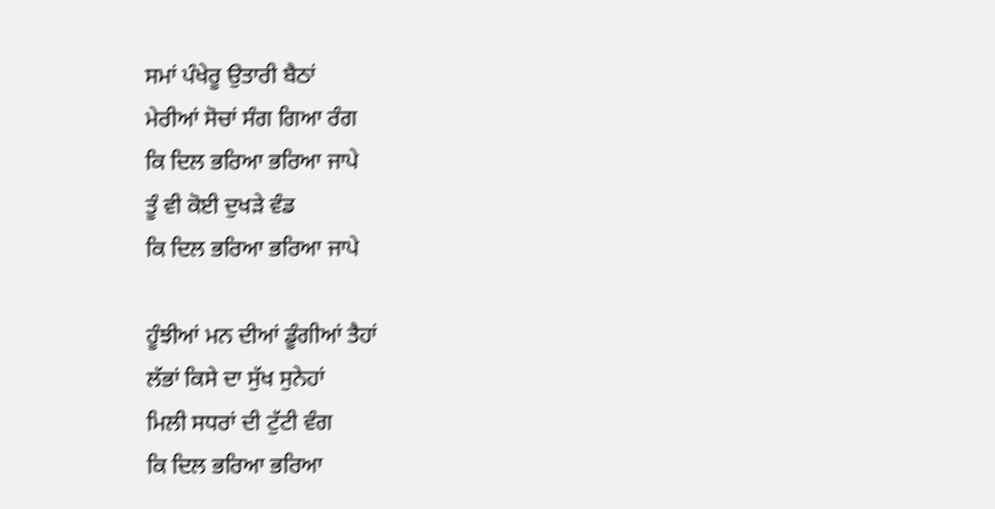ਸਮਾਂ ਪੰਖੇਰੂ ਉਤਾਰੀ ਬੈਠਾਂ
ਮੇਰੀਆਂ ਸੋਚਾਂ ਸੰਗ ਗਿਆ ਰੰਗ
ਕਿ ਦਿਲ ਭਰਿਆ ਭਰਿਆ ਜਾਪੇ
ਤੂੰ ਵੀ ਕੋਈ ਦੁਖੜੇ ਵੰਡ
ਕਿ ਦਿਲ ਭਰਿਆ ਭਰਿਆ ਜਾਪੇ

ਹੂੰਝੀਆਂ ਮਨ ਦੀਆਂ ਡੂੰਗੀਆਂ ਤੈਹਾਂ
ਲੱਭਾਂ ਕਿਸੇ ਦਾ ਸੁੱਖ ਸੁਨੇਹਾਂ
ਮਿਲੀ ਸਧਰਾਂ ਦੀ ਟੁੱਟੀ ਵੰਗ
ਕਿ ਦਿਲ ਭਰਿਆ ਭਰਿਆ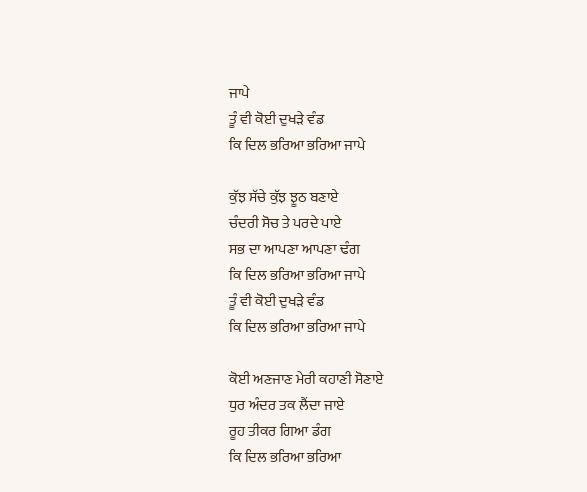ਜਾਪੇ
ਤੂੰ ਵੀ ਕੋਈ ਦੁਖੜੇ ਵੰਡ
ਕਿ ਦਿਲ ਭਰਿਆ ਭਰਿਆ ਜਾਪੇ

ਕੁੱਝ ਸੱਚੇ ਕੁੱਝ ਝੂਠ ਬਣਾਏ
ਚੰਦਰੀ ਸੋਚ ਤੇ ਪਰਦੇ ਪਾਏ
ਸਭ ਦਾ ਆਪਣਾ ਆਪਣਾ ਢੰਗ
ਕਿ ਦਿਲ ਭਰਿਆ ਭਰਿਆ ਜਾਪੇ
ਤੂੰ ਵੀ ਕੋਈ ਦੁਖੜੇ ਵੰਡ
ਕਿ ਦਿਲ ਭਰਿਆ ਭਰਿਆ ਜਾਪੇ

ਕੋਈ ਅਣਜਾਣ ਮੇਰੀ ਕਹਾਣੀ ਸੋਣਾਏ
ਧੁਰ ਅੰਦਰ ਤਕ ਲੈਂਦਾ ਜਾਏ
ਰੂਹ ਤੀਕਰ ਗਿਆ ਡੰਗ
ਕਿ ਦਿਲ ਭਰਿਆ ਭਰਿਆ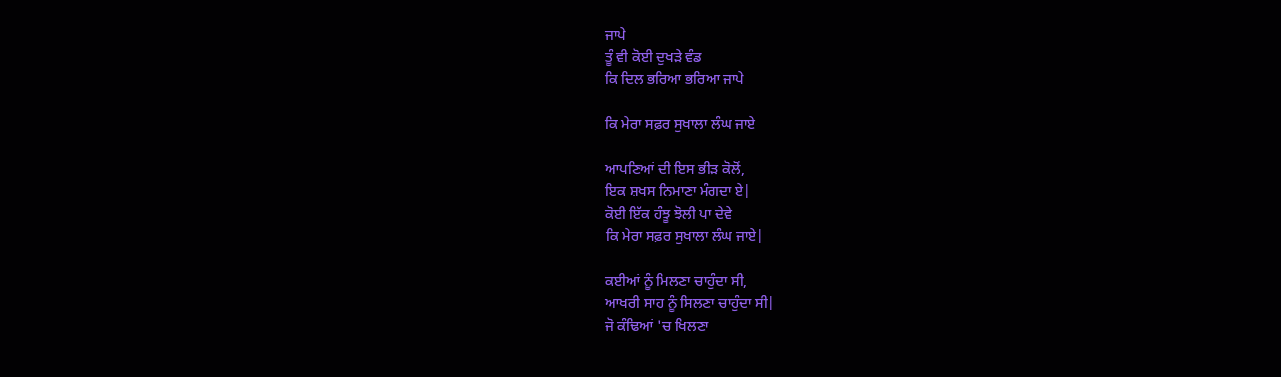ਜਾਪੇ
ਤੂੰ ਵੀ ਕੋਈ ਦੁਖੜੇ ਵੰਡ
ਕਿ ਦਿਲ ਭਰਿਆ ਭਰਿਆ ਜਾਪੇ

ਕਿ ਮੇਰਾ ਸਫ਼ਰ ਸੁਖਾਲਾ ਲੰਘ ਜਾਏ

ਆਪਣਿਆਂ ਦੀ ਇਸ ਭੀੜ ਕੋਲੋਂ,
ਇਕ ਸ਼ਖਸ ਨਿਮਾਣਾ ਮੰਗਦਾ ਏ|
ਕੋਈ ਇੱਕ ਹੰਝੂ ਝੋਲੀ ਪਾ ਦੇਵੇ
ਕਿ ਮੇਰਾ ਸਫ਼ਰ ਸੁਖਾਲਾ ਲੰਘ ਜਾਏ|

ਕਈਆਂ ਨੂੰ ਮਿਲਣਾ ਚਾਹੁੰਦਾ ਸੀ,
ਆਖਰੀ ਸਾਹ ਨੂੰ ਸਿਲਣਾ ਚਾਹੁੰਦਾ ਸੀ|
ਜੋ ਕੰਢਿਆਂ 'ਚ ਖਿਲਣਾ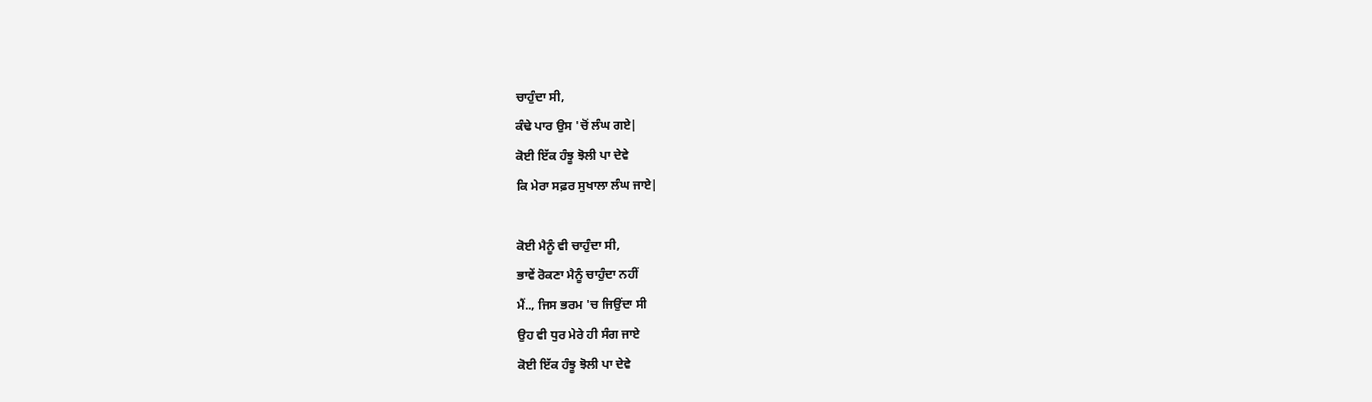ਚਾਹੁੰਦਾ ਸੀ,
ਕੰਢੇ ਪਾਰ ਉਸ 'ਚੋਂ ਲੰਘ ਗਏ|
ਕੋਈ ਇੱਕ ਹੰਝੂ ਝੋਲੀ ਪਾ ਦੇਵੇ
ਕਿ ਮੇਰਾ ਸਫ਼ਰ ਸੁਖਾਲਾ ਲੰਘ ਜਾਏ|

ਕੋਈ ਮੈਨੂੰ ਵੀ ਚਾਹੁੰਦਾ ਸੀ,
ਭਾਵੇਂ ਰੋਕਣਾ ਮੈਨੂੰ ਚਾਹੁੰਦਾ ਨਹੀਂ
ਮੈਂ.., ਜਿਸ ਭਰਮ 'ਚ ਜਿਉਂਦਾ ਸੀ
ਉਹ ਵੀ ਧੁਰ ਮੇਰੇ ਹੀ ਸੰਗ ਜਾਏ
ਕੋਈ ਇੱਕ ਹੰਝੂ ਝੋਲੀ ਪਾ ਦੇਵੇ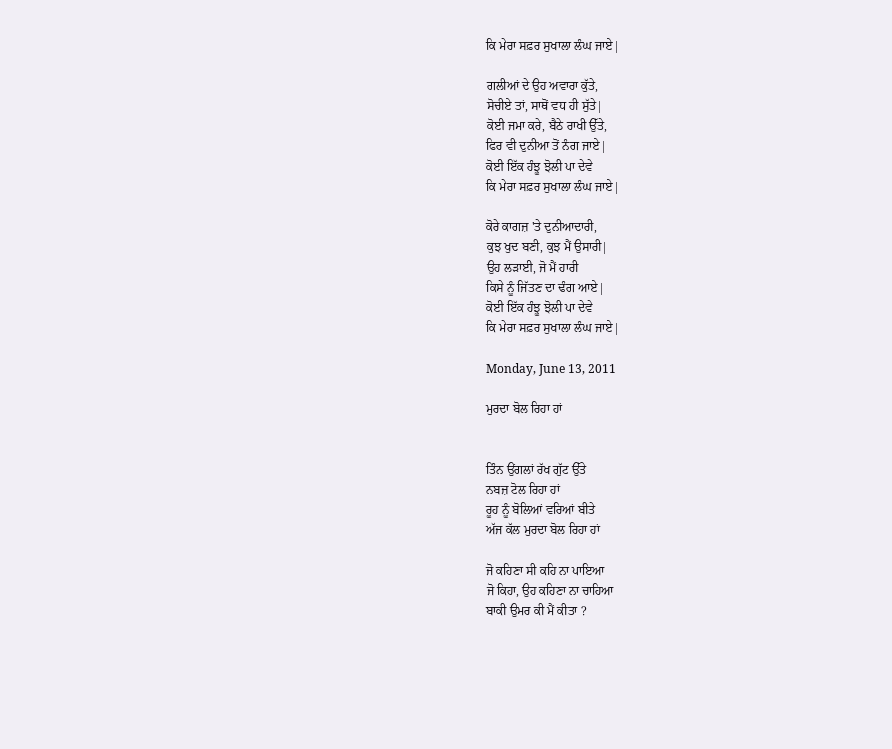ਕਿ ਮੇਰਾ ਸਫ਼ਰ ਸੁਖਾਲਾ ਲੰਘ ਜਾਏ|

ਗਲੀਆਂ ਦੇ ਉਹ ਅਵਾਰਾ ਕੁੱਤੇ,
ਸੋਚੀਏ ਤਾਂ, ਸਾਥੋਂ ਵਧ ਹੀ ਸੁੱਤੇ|
ਕੋਈ ਜਮਾ ਕਰੇ, ਬੈਠੇ ਰਾਖੀ ਉੱਤੇ,
ਫਿਰ ਵੀ ਦੁਨੀਆ ਤੋਂ ਨੰਗ ਜਾਏ|
ਕੋਈ ਇੱਕ ਹੰਝੂ ਝੋਲੀ ਪਾ ਦੇਵੇ
ਕਿ ਮੇਰਾ ਸਫ਼ਰ ਸੁਖਾਲਾ ਲੰਘ ਜਾਏ|

ਕੋਰੇ ਕਾਗਜ਼ 'ਤੇ ਦੁਨੀਆਦਾਰੀ,
ਕੁਝ ਖੁਦ ਬਣੀ, ਕੁਝ ਮੈਂ ਉਸਾਰੀ|
ਉਹ ਲੜਾਈ, ਜੋ ਮੈਂ ਹਾਰੀ
ਕਿਸੇ ਨੂੰ ਜਿੱਤਣ ਦਾ ਢੰਗ ਆਏ|
ਕੋਈ ਇੱਕ ਹੰਝੂ ਝੋਲੀ ਪਾ ਦੇਵੇ
ਕਿ ਮੇਰਾ ਸਫ਼ਰ ਸੁਖਾਲਾ ਲੰਘ ਜਾਏ|

Monday, June 13, 2011

ਮੁਰਦਾ ਬੋਲ ਰਿਹਾ ਹਾਂ


ਤਿੰਨ ਉਂਗਲਾਂ ਰੱਖ ਗੁੱਟ ਉੱਤੇ
ਨਬਜ਼ ਟੋਲ ਰਿਹਾ ਹਾਂ
ਰੂਹ ਨੂੰ ਬੋਲਿਆਂ ਵਰਿਆਂ ਬੀਤੇ
ਅੱਜ ਕੱਲ ਮੁਰਦਾ ਬੋਲ ਰਿਹਾ ਹਾਂ

ਜੋ ਕਹਿਣਾ ਸੀ ਕਹਿ ਨਾ ਪਾਇਆ
ਜੋ ਕਿਹਾ, ਉਹ ਕਹਿਣਾ ਨਾ ਚਾਹਿਆ
ਬਾਕੀ ਉਮਰ ਕੀ ਮੈਂ ਕੀਤਾ ?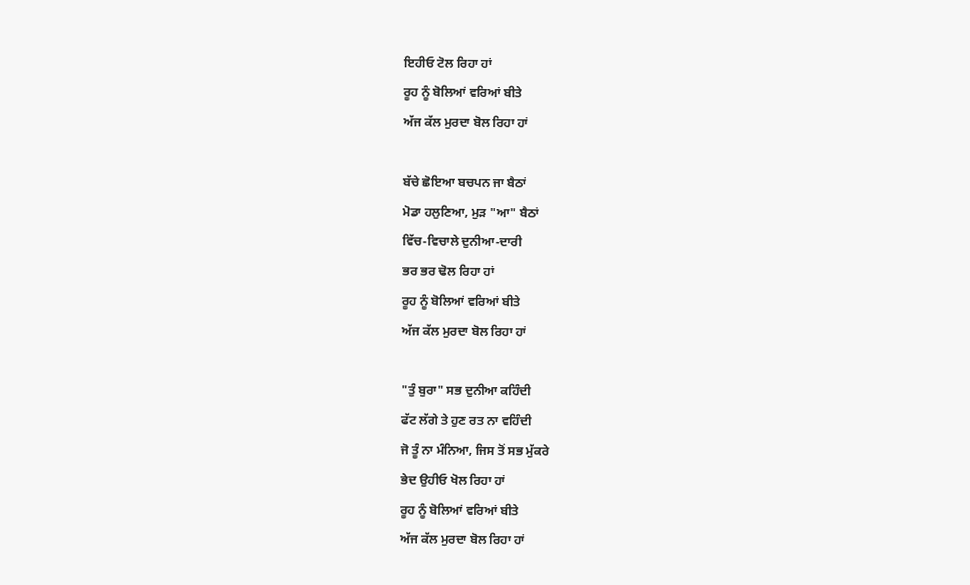ਇਹੀਓ ਟੋਲ ਰਿਹਾ ਹਾਂ
ਰੂਹ ਨੂੰ ਬੋਲਿਆਂ ਵਰਿਆਂ ਬੀਤੇ
ਅੱਜ ਕੱਲ ਮੁਰਦਾ ਬੋਲ ਰਿਹਾ ਹਾਂ

ਬੱਚੇ ਛੋਇਆ ਬਚਪਨ ਜਾ ਬੈਠਾਂ
ਮੋਡਾ ਹਲੁਣਿਆ, ਮੁੜ "ਆ" ਬੈਠਾਂ
ਵਿੱਚ-ਵਿਚਾਲੇ ਦੁਨੀਆ-ਦਾਰੀ
ਭਰ ਭਰ ਢੋਲ ਰਿਹਾ ਹਾਂ
ਰੂਹ ਨੂੰ ਬੋਲਿਆਂ ਵਰਿਆਂ ਬੀਤੇ
ਅੱਜ ਕੱਲ ਮੁਰਦਾ ਬੋਲ ਰਿਹਾ ਹਾਂ

"ਤੁੰ ਬੁਰਾ" ਸਭ ਦੁਨੀਆ ਕਹਿੰਦੀ
ਫੱਟ ਲੱਗੇ ਤੇ ਹੁਣ ਰਤ ਨਾ ਵਹਿੰਦੀ
ਜੋ ਤੂੰ ਨਾ ਮੰਨਿਆ, ਜਿਸ ਤੋਂ ਸਭ ਮੁੱਕਰੇ
ਭੇਦ ਉਹੀਓ ਖੋਲ ਰਿਹਾ ਹਾਂ
ਰੂਹ ਨੂੰ ਬੋਲਿਆਂ ਵਰਿਆਂ ਬੀਤੇ
ਅੱਜ ਕੱਲ ਮੁਰਦਾ ਬੋਲ ਰਿਹਾ ਹਾਂ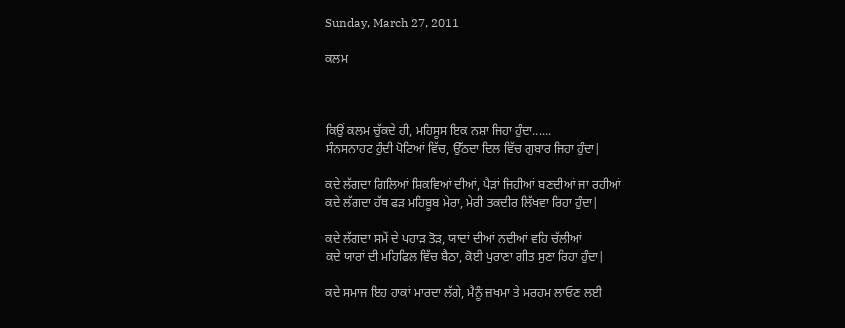Sunday, March 27, 2011

ਕਲਮ



ਕਿਉਂ ਕਲਮ ਚੁੱਕਦੇ ਹੀ, ਮਹਿਸੂਸ ਇਕ ਨਸ਼ਾ ਜਿਹਾ ਹੁੰਦਾ......
ਸੰਨਸਨਾਹਟ ਹੁੰਦੀ ਪੋਟਿਆਂ ਵਿੱਚ, ਉੱਠਦਾ ਦਿਲ ਵਿੱਚ ਗੁਬਾਰ ਜਿਹਾ ਹੁੰਦਾ|

ਕਦੇ ਲੱਗਦਾ ਗਿਲਿਆਂ ਸ਼ਿਕਵਿਆਂ ਦੀਆਂ, ਪੈੜਾਂ ਜਿਹੀਆਂ ਬਣਦੀਆਂ ਜਾ ਰਹੀਆਂ
ਕਦੇ ਲੱਗਦਾ ਹੱਥ ਫੜ ਮਹਿਬੂਬ ਮੇਰਾ, ਮੇਰੀ ਤਕਦੀਰ ਲਿੱਖਵਾ ਰਿਹਾ ਹੁੰਦਾ|

ਕਦੇ ਲੱਗਦਾ ਸਮੇਂ ਦੇ ਪਹਾੜ ਤੋੜ, ਯਾਦਾਂ ਦੀਆਂ ਨਦੀਆਂ ਵਹਿ ਚੱਲੀਆਂ
ਕਦੇ ਯਾਰਾਂ ਦੀ ਮਹਿਫਿਲ ਵਿੱਚ ਬੈਠਾ, ਕੋਈ ਪੁਰਾਣਾ ਗੀਤ ਸੁਣਾ ਰਿਹਾ ਹੁੰਦਾ|

ਕਦੇ ਸਮਾਜ ਇਹ ਹਾਕਾਂ ਮਾਰਦਾ ਲੱਗੇ, ਮੈਨੂੰ ਜ਼ਖਮਾ ਤੇ ਮਰਹਮ ਲਾਓਣ ਲਈ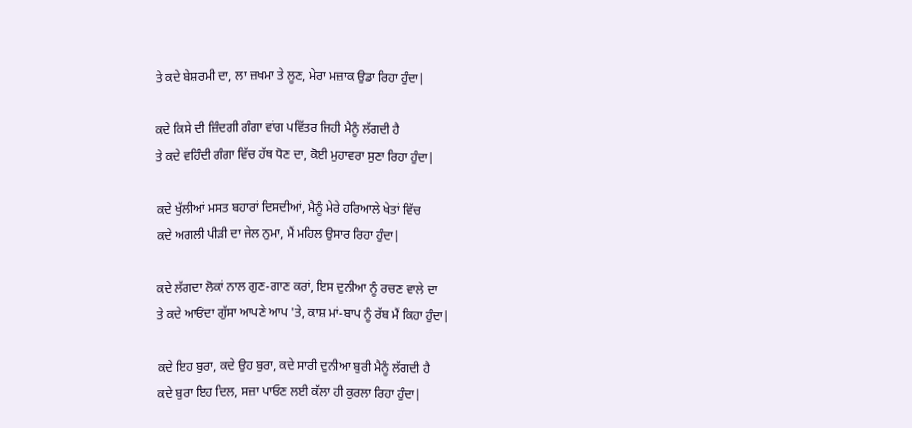ਤੇ ਕਦੇ ਬੇਸ਼ਰਮੀ ਦਾ, ਲਾ ਜ਼ਖਮਾ ਤੇ ਲੂਣ, ਮੇਰਾ ਮਜ਼ਾਕ ਉਡਾ ਰਿਹਾ ਹੁੰਦਾ|

ਕਦੇ ਕਿਸੇ ਦੀ ਜ਼ਿੰਦਗੀ ਗੰਗਾ ਵਾਂਗ ਪਵਿੱਤਰ ਜਿਹੀ ਮੈਨੂੰ ਲੱਗਦੀ ਹੈ
ਤੇ ਕਦੇ ਵਹਿੰਦੀ ਗੰਗਾ ਵਿੱਚ ਹੱਥ ਧੋਣ ਦਾ, ਕੋਈ ਮੁਹਾਵਰਾ ਸੁਣਾ ਰਿਹਾ ਹੁੰਦਾ|

ਕਦੇ ਖੁੱਲੀਆਂ ਮਸਤ ਬਹਾਰਾਂ ਦਿਸਦੀਆਂ, ਮੈਨੂੰ ਮੇਰੇ ਹਰਿਆਲੇ ਖੇਤਾਂ ਵਿੱਚ
ਕਦੇ ਅਗਲੀ ਪੀੜੀ ਦਾ ਜੇਲ ਨੁਮਾ, ਮੈਂ ਮਹਿਲ ਉਸਾਰ ਰਿਹਾ ਹੁੰਦਾ|

ਕਦੇ ਲੱਗਦਾ ਲੋਕਾਂ ਨਾਲ ਗੁਣ-ਗਾਣ ਕਰਾਂ, ਇਸ ਦੁਨੀਆ ਨੂੰ ਰਚਣ ਵਾਲੇ ਦਾ
ਤੇ ਕਦੇ ਆਓਂਦਾ ਗੁੱਸਾ ਆਪਣੇ ਆਪ 'ਤੇ, ਕਾਸ਼ ਮਾਂ-ਬਾਪ ਨੂੰ ਰੱਬ ਮੈਂ ਕਿਹਾ ਹੁੰਦਾ|

ਕਦੇ ਇਹ ਬੁਰਾ, ਕਦੇ ਉਹ ਬੁਰਾ, ਕਦੇ ਸਾਰੀ ਦੁਨੀਆ ਬੁਰੀ ਮੈਨੂੰ ਲੱਗਦੀ ਹੈ
ਕਦੇ ਬੁਰਾ ਇਹ ਦਿਲ, ਸਜ਼ਾ ਪਾਓਣ ਲਈ ਕੱਲਾ ਹੀ ਕੁਰਲਾ ਰਿਹਾ ਹੁੰਦਾ|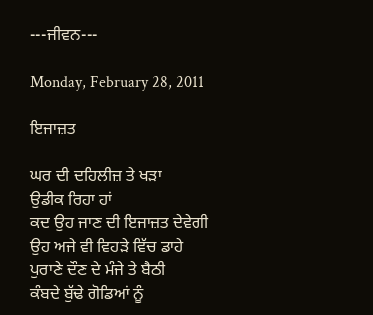---ਜੀਵਨ---

Monday, February 28, 2011

ਇਜਾਜ਼ਤ

ਘਰ ਦੀ ਦਹਿਲੀਜ਼ ਤੇ ਖੜਾ
ਉਡੀਕ ਰਿਹਾ ਹਾਂ
ਕਦ ਉਹ ਜਾਣ ਦੀ ਇਜਾਜ਼ਤ ਦੇਵੇਗੀ
ਉਹ ਅਜੇ ਵੀ ਵਿਹੜੇ ਵਿੱਚ ਡਾਹੇ
ਪੁਰਾਣੇ ਦੌਣ ਦੇ ਮੰਜੇ ਤੇ ਬੈਠੀ
ਕੰਬਦੇ ਬੁੱਢੇ ਗੋਡਿਆਂ ਨੂੰ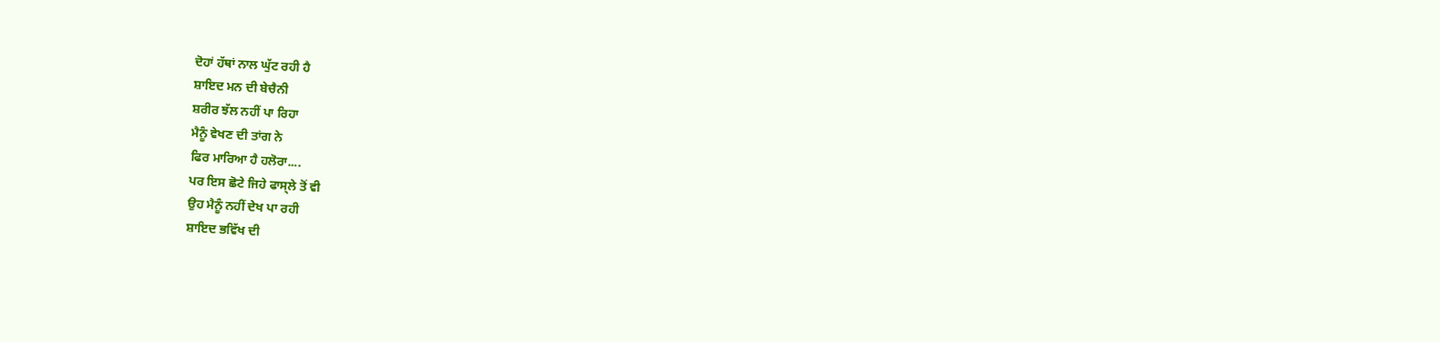ਦੋਹਾਂ ਹੱਥਾਂ ਨਾਲ ਘੁੱਟ ਰਹੀ ਹੈ
ਸ਼ਾਇਦ ਮਨ ਦੀ ਬੇਚੈਨੀ
ਸ਼ਰੀਰ ਝੱਲ ਨਹੀਂ ਪਾ ਰਿਹਾ
ਮੈਨੂੰ ਵੇਖਣ ਦੀ ਤਾਂਗ ਨੇ
ਫਿਰ ਮਾਰਿਆ ਹੈ ਹਲੋਰਾ....
ਪਰ ਇਸ ਛੋਟੇ ਜਿਹੇ ਫਾਸ੍ਲੇ ਤੋਂ ਵੀ
ਉਹ ਮੈਨੂੰ ਨਹੀਂ ਦੇਖ ਪਾ ਰਹੀ
ਸ਼ਾਇਦ ਭਵਿੱਖ ਦੀ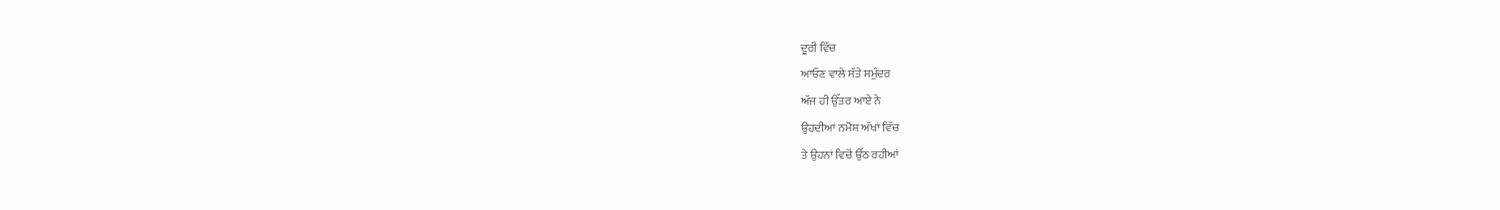ਦੂਰੀ ਵਿੱਚ
ਆਓਣ ਵਾਲੇ ਸੱਤੇ ਸਮੁੰਦਰ
ਅੱਜ ਹੀ ਉੱਤਰ ਆਏ ਨੇ
ਉਹਦੀਆਂ ਨਮੋਸ਼ ਅੱਖਾਂ ਵਿੱਚ
ਤੇ ਉਹਨਾਂ ਵਿਚੋਂ ਉੱਠ ਰਹੀਆਂ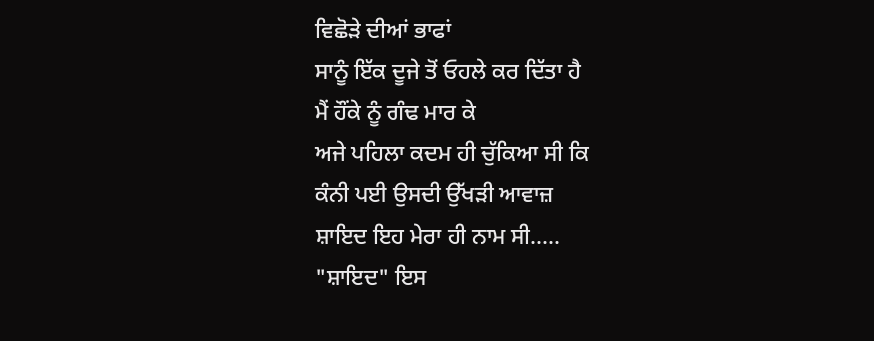ਵਿਛੋੜੇ ਦੀਆਂ ਭਾਫਾਂ
ਸਾਨੂੰ ਇੱਕ ਦੂਜੇ ਤੋਂ ਓਹਲੇ ਕਰ ਦਿੱਤਾ ਹੈ
ਮੈਂ ਹੌਂਕੇ ਨੂੰ ਗੰਢ ਮਾਰ ਕੇ
ਅਜੇ ਪਹਿਲਾ ਕਦਮ ਹੀ ਚੁੱਕਿਆ ਸੀ ਕਿ
ਕੰਨੀ ਪਈ ਉਸਦੀ ਉੱਖੜੀ ਆਵਾਜ਼
ਸ਼ਾਇਦ ਇਹ ਮੇਰਾ ਹੀ ਨਾਮ ਸੀ.....
"ਸ਼ਾਇਦ" ਇਸ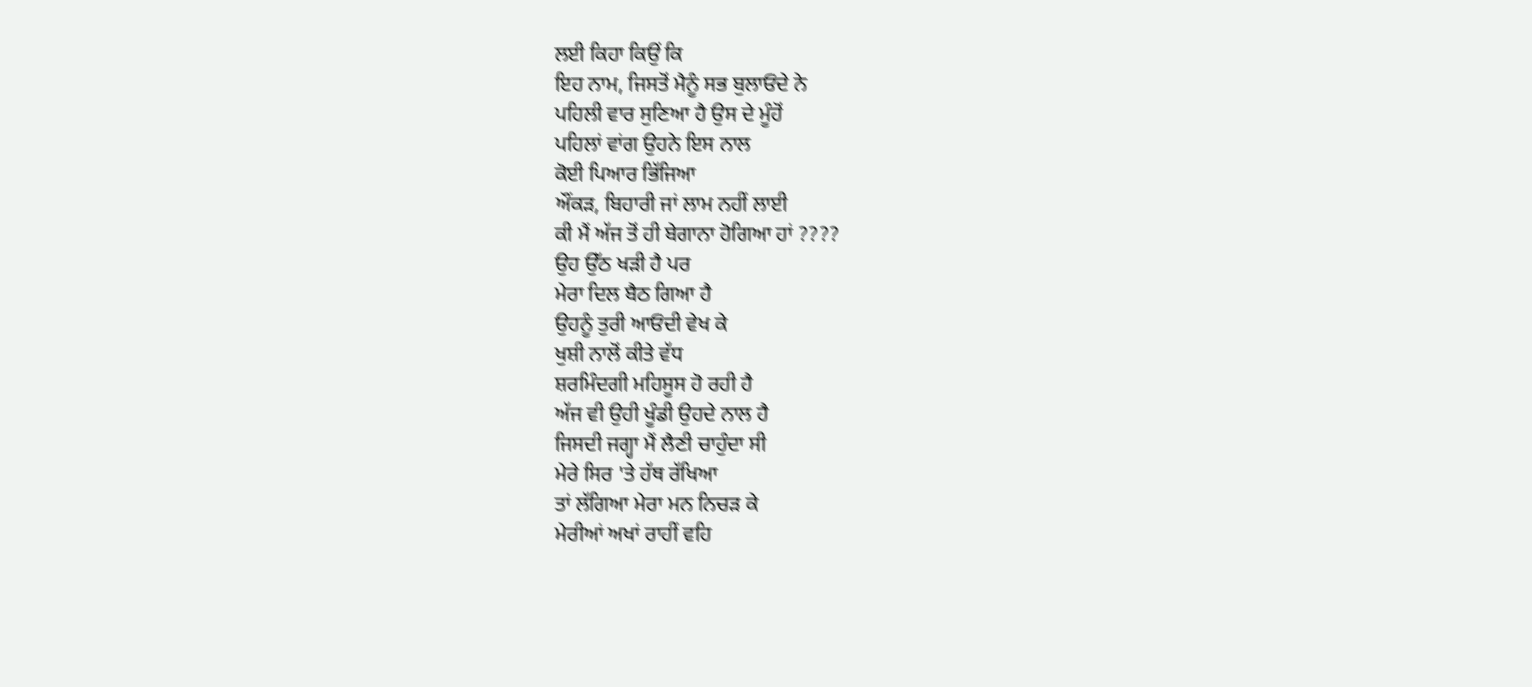ਲਈ ਕਿਹਾ ਕਿਉਂ ਕਿ
ਇਹ ਨਾਮ, ਜਿਸਤੋਂ ਮੈਨੂੰ ਸਭ ਬੁਲਾਓਂਦੇ ਨੇ
ਪਹਿਲੀ ਵਾਰ ਸੁਣਿਆ ਹੈ ਉਸ ਦੇ ਮੂੰਹੋਂ
ਪਹਿਲਾਂ ਵਾਂਗ ਉਹਨੇ ਇਸ ਨਾਲ
ਕੋਈ ਪਿਆਰ ਭਿੱਜਿਆ
ਔਂਕੜ, ਬਿਹਾਰੀ ਜਾਂ ਲਾਮ ਨਹੀਂ ਲਾਈ
ਕੀ ਮੈਂ ਅੱਜ ਤੋਂ ਹੀ ਬੇਗਾਨਾ ਹੋਗਿਆ ਹਾਂ ????
ਉਹ ਉੱਠ ਖੜੀ ਹੈ ਪਰ
ਮੇਰਾ ਦਿਲ ਬੈਠ ਗਿਆ ਹੈ
ਉਹਨੂੰ ਤੁਰੀ ਆਓਂਦੀ ਵੇਖ ਕੇ
ਖੁਸ਼ੀ ਨਾਲੋਂ ਕੀਤੇ ਵੱਧ
ਸ਼ਰਮਿੰਦਗੀ ਮਹਿਸੂਸ ਹੋ ਰਹੀ ਹੈ
ਅੱਜ ਵੀ ਉਹੀ ਖੂੰਡੀ ਉਹਦੇ ਨਾਲ ਹੈ
ਜਿਸਦੀ ਜਗ੍ਹਾ ਮੈਂ ਲੈਣੀ ਚਾਹੁੰਦਾ ਸੀ
ਮੇਰੇ ਸਿਰ 'ਤੇ ਹੱਥ ਰੱਖਿਆ
ਤਾਂ ਲੱਗਿਆ ਮੇਰਾ ਮਨ ਨਿਚੜ ਕੇ
ਮੇਰੀਆਂ ਅਖਾਂ ਰਾਹੀਂ ਵਹਿ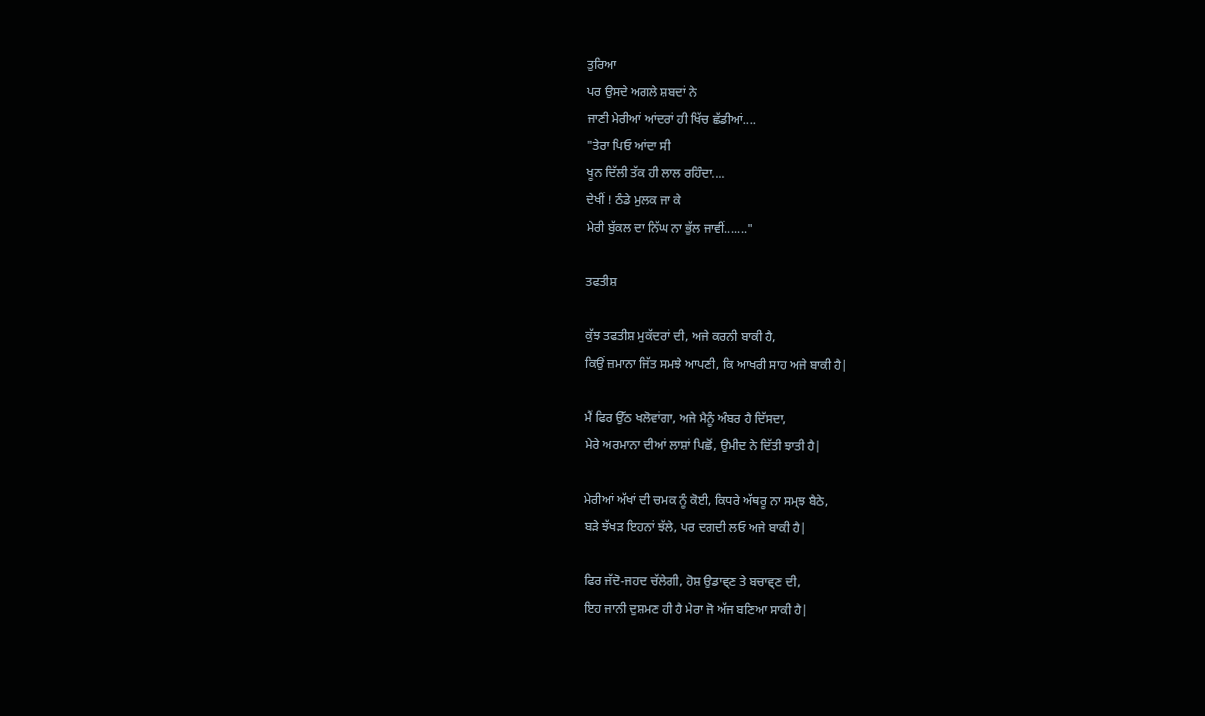ਤੁਰਿਆ
ਪਰ ਉਸਦੇ ਅਗਲੇ ਸ਼ਬਦਾਂ ਨੇ
ਜਾਣੀ ਮੇਰੀਆਂ ਆਂਦਰਾਂ ਹੀ ਖਿੱਚ ਛੱਡੀਆਂ....
"ਤੇਰਾ ਪਿਓ ਆਂਦਾ ਸੀ
ਖੂਨ ਦਿੱਲੀ ਤੱਕ ਹੀ ਲਾਲ ਰਹਿੰਦਾ....
ਦੇਖੀਂ ! ਠੰਡੇ ਮੁਲਕ ਜਾ ਕੇ
ਮੇਰੀ ਬੁੱਕਲ ਦਾ ਨਿੱਘ ਨਾ ਭੁੱਲ ਜਾਵੀਂ......."

ਤਫਤੀਸ਼

ਕੁੱਝ ਤਫਤੀਸ਼ ਮੁਕੱਦਰਾਂ ਦੀ, ਅਜੇ ਕਰਨੀ ਬਾਕੀ ਹੈ,
ਕਿਉਂ ਜ਼ਮਾਨਾ ਜਿੱਤ ਸਮਝੇ ਆਪਣੀ, ਕਿ ਆਖਰੀ ਸਾਹ ਅਜੇ ਬਾਕੀ ਹੈ|

ਮੈਂ ਫਿਰ ਉੱਠ ਖਲੋਵਾਂਗਾ, ਅਜੇ ਮੈਨੂੰ ਅੰਬਰ ਹੈ ਦਿੱਸਦਾ,
ਮੇਰੇ ਅਰਮਾਨਾ ਦੀਆਂ ਲਾਸ਼ਾਂ ਪਿਛੋਂ, ਉਮੀਦ ਨੇ ਦਿੱਤੀ ਝਾਤੀ ਹੈ|

ਮੇਰੀਆਂ ਅੱਖਾਂ ਦੀ ਚਮਕ ਨੂੰ ਕੋਈ, ਕਿਧਰੇ ਅੱਥਰੂ ਨਾ ਸਮ੍ਝ ਬੈਠੇ,
ਬੜੇ ਝੱਖੜ ਇਹਨਾਂ ਝੱਲੇ, ਪਰ ਦਗਦੀ ਲਓ ਅਜੇ ਬਾਕੀ ਹੈ|

ਫਿਰ ਜੱਦੋ-ਜਹਦ ਚੱਲੇਗੀ, ਹੋਸ਼ ਉਡਾਵ੍ਣ ਤੇ ਬਚਾਵ੍ਣ ਦੀ,
ਇਹ ਜਾਨੀ ਦੁਸ਼ਮਣ ਹੀ ਹੈ ਮੇਰਾ ਜੋ ਅੱਜ ਬਣਿਆ ਸਾਕੀ ਹੈ|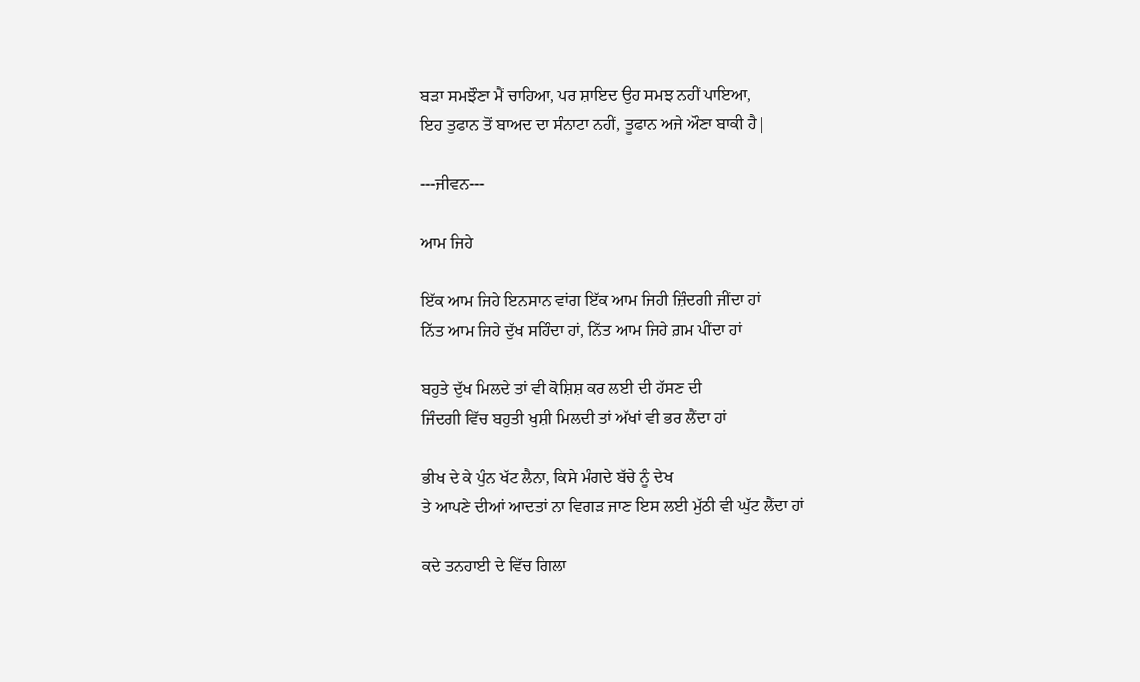ਬੜਾ ਸਮਝੌਣਾ ਮੈਂ ਚਾਹਿਆ, ਪਰ ਸ਼ਾਇਦ ਉਹ ਸਮਝ ਨਹੀਂ ਪਾਇਆ,
ਇਹ ਤੁਫਾਨ ਤੋਂ ਬਾਅਦ ਦਾ ਸੰਨਾਟਾ ਨਹੀਂ, ਤੂਫਾਨ ਅਜੇ ਔਣਾ ਬਾਕੀ ਹੈ|

---ਜੀਵਨ---

ਆਮ ਜਿਹੇ

ਇੱਕ ਆਮ ਜਿਹੇ ਇਨਸਾਨ ਵਾਂਗ ਇੱਕ ਆਮ ਜਿਹੀ ਜ਼ਿੰਦਗੀ ਜੀਂਦਾ ਹਾਂ
ਨਿੱਤ ਆਮ ਜਿਹੇ ਦੁੱਖ ਸਹਿੰਦਾ ਹਾਂ, ਨਿੱਤ ਆਮ ਜਿਹੇ ਗ਼ਮ ਪੀਂਦਾ ਹਾਂ

ਬਹੁਤੇ ਦੁੱਖ ਮਿਲਦੇ ਤਾਂ ਵੀ ਕੋਸ਼ਿਸ਼ ਕਰ ਲਈ ਦੀ ਹੱਸਣ ਦੀ
ਜਿੰਦਗੀ ਵਿੱਚ ਬਹੁਤੀ ਖੁਸ਼ੀ ਮਿਲਦੀ ਤਾਂ ਅੱਖਾਂ ਵੀ ਭਰ ਲੈਂਦਾ ਹਾਂ

ਭੀਖ ਦੇ ਕੇ ਪੁੰਨ ਖੱਟ ਲੈਨਾ, ਕਿਸੇ ਮੰਗਦੇ ਬੱਚੇ ਨੂੰ ਦੇਖ
ਤੇ ਆਪਣੇ ਦੀਆਂ ਆਦਤਾਂ ਨਾ ਵਿਗੜ ਜਾਣ ਇਸ ਲਈ ਮੁੱਠੀ ਵੀ ਘੁੱਟ ਲੈਂਦਾ ਹਾਂ

ਕਦੇ ਤਨਹਾਈ ਦੇ ਵਿੱਚ ਗਿਲਾ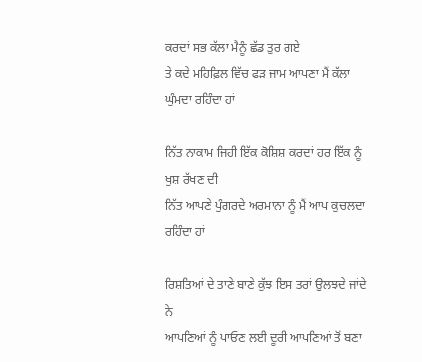ਕਰਦਾਂ ਸਭ ਕੱਲਾ ਮੈਨੂੰ ਛੱਡ ਤੁਰ ਗਏ
ਤੇ ਕਦੇ ਮਹਿਫ਼ਿਲ ਵਿੱਚ ਫੜ ਜਾਮ ਆਪਣਾ ਮੈਂ ਕੱਲਾ ਘੁੰਮਦਾ ਰਹਿੰਦਾ ਹਾਂ

ਨਿੱਤ ਨਾਕਾਮ ਜਿਹੀ ਇੱਕ ਕੋਸ਼ਿਸ਼ ਕਰਦਾਂ ਹਰ ਇੱਕ ਨੂੰ ਖੁਸ਼ ਰੱਖਣ ਦੀ
ਨਿੱਤ ਆਪਣੇ ਪੁੰਗਰਦੇ ਅਰਮਾਨਾ ਨੂੰ ਮੈਂ ਆਪ ਕੁਚਲਦਾ ਰਹਿੰਦਾ ਹਾਂ

ਰਿਸ਼ਤਿਆਂ ਦੇ ਤਾਣੇ ਬਾਣੇ ਕੁੱਝ ਇਸ ਤਰਾਂ ਉਲਝਦੇ ਜਾਂਦੇ ਨੇ
ਆਪਣਿਆਂ ਨੂੰ ਪਾਓਣ ਲਈ ਦੂਰੀ ਆਪਣਿਆਂ ਤੋਂ ਬਣਾ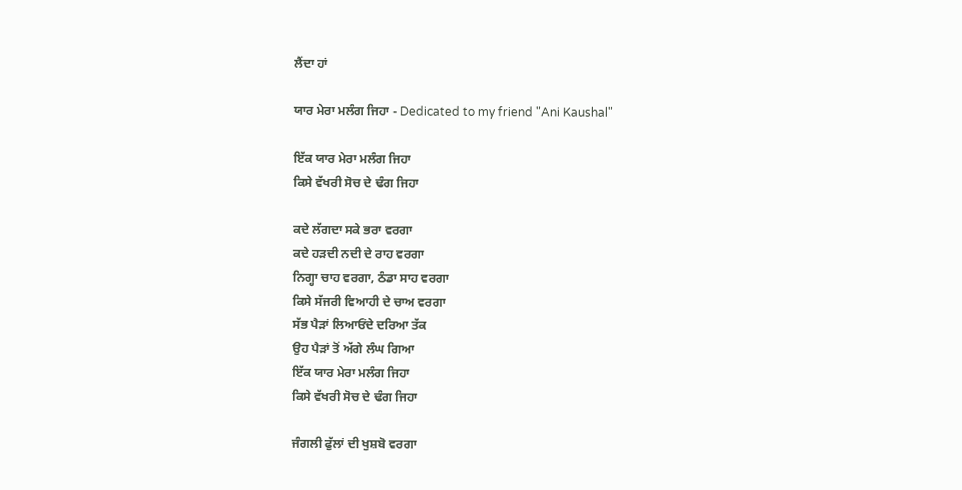ਲੈਂਦਾ ਹਾਂ

ਯਾਰ ਮੇਰਾ ਮਲੰਗ ਜਿਹਾ - Dedicated to my friend "Ani Kaushal"

ਇੱਕ ਯਾਰ ਮੇਰਾ ਮਲੰਗ ਜਿਹਾ
ਕਿਸੇ ਵੱਖਰੀ ਸੋਚ ਦੇ ਢੰਗ ਜਿਹਾ

ਕਦੇ ਲੱਗਦਾ ਸਕੇ ਭਰਾ ਵਰਗਾ
ਕਦੇ ਹੜਦੀ ਨਦੀ ਦੇ ਰਾਹ ਵਰਗਾ
ਨਿਗ੍ਹਾ ਚਾਹ ਵਰਗਾ, ਠੰਡਾ ਸਾਹ ਵਰਗਾ
ਕਿਸੇ ਸੱਜਰੀ ਵਿਆਹੀ ਦੇ ਚਾਅ ਵਰਗਾ
ਸੱਭ ਪੈੜਾਂ ਲਿਆਓਂਦੇ ਦਰਿਆ ਤੱਕ
ਉਹ ਪੈੜਾਂ ਤੋਂ ਅੱਗੇ ਲੰਘ ਗਿਆ
ਇੱਕ ਯਾਰ ਮੇਰਾ ਮਲੰਗ ਜਿਹਾ
ਕਿਸੇ ਵੱਖਰੀ ਸੋਚ ਦੇ ਢੰਗ ਜਿਹਾ

ਜੰਗਲੀ ਫੁੱਲਾਂ ਦੀ ਖੁਸ਼ਬੋ ਵਰਗਾ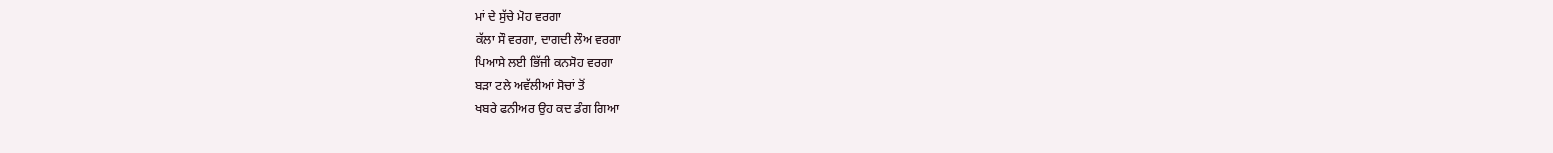ਮਾਂ ਦੇ ਸੁੱਚੇ ਮੋਹ ਵਰਗਾ
ਕੱਲਾ ਸੌ ਵਰਗਾ, ਦਾਗਦੀ ਲੌਅ ਵਰਗਾ
ਪਿਆਸੇ ਲਈ ਭਿੱਜੀ ਕਨਸੋਹ ਵਰਗਾ
ਬੜਾ ਟਲੇ ਅਵੱਲੀਆਂ ਸੋਚਾਂ ਤੋਂ
ਖਬਰੇ ਫਨੀਅਰ ਉਹ ਕਦ ਡੰਗ ਗਿਆ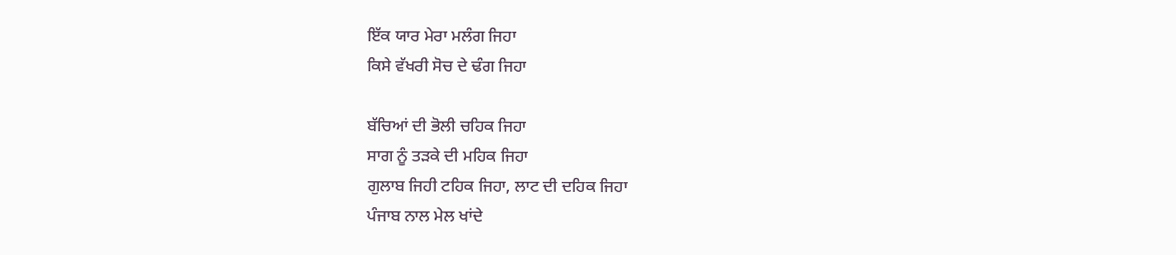ਇੱਕ ਯਾਰ ਮੇਰਾ ਮਲੰਗ ਜਿਹਾ
ਕਿਸੇ ਵੱਖਰੀ ਸੋਚ ਦੇ ਢੰਗ ਜਿਹਾ

ਬੱਚਿਆਂ ਦੀ ਭੋਲੀ ਚਹਿਕ ਜਿਹਾ
ਸਾਗ ਨੂੰ ਤੜਕੇ ਦੀ ਮਹਿਕ ਜਿਹਾ
ਗੁਲਾਬ ਜਿਹੀ ਟਹਿਕ ਜਿਹਾ, ਲਾਟ ਦੀ ਦਹਿਕ ਜਿਹਾ
ਪੰਜਾਬ ਨਾਲ ਮੇਲ ਖਾਂਦੇ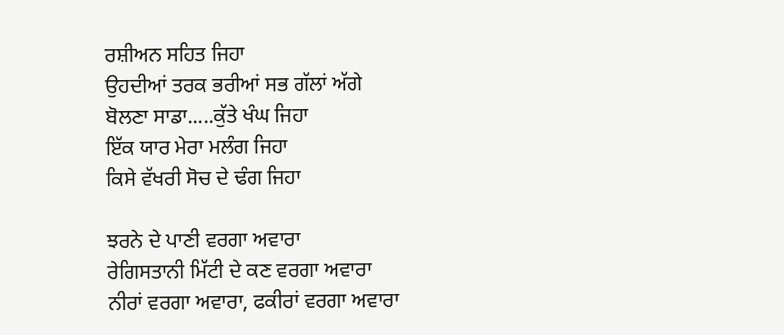ਰਸ਼ੀਅਨ ਸਹਿਤ ਜਿਹਾ
ਉਹਦੀਆਂ ਤਰਕ ਭਰੀਆਂ ਸਭ ਗੱਲਾਂ ਅੱਗੇ
ਬੋਲਣਾ ਸਾਡਾ.....ਕੁੱਤੇ ਖੰਘ ਜਿਹਾ
ਇੱਕ ਯਾਰ ਮੇਰਾ ਮਲੰਗ ਜਿਹਾ
ਕਿਸੇ ਵੱਖਰੀ ਸੋਚ ਦੇ ਢੰਗ ਜਿਹਾ

ਝਰਨੇ ਦੇ ਪਾਣੀ ਵਰਗਾ ਅਵਾਰਾ
ਰੇਗਿਸਤਾਨੀ ਮਿੱਟੀ ਦੇ ਕਣ ਵਰਗਾ ਅਵਾਰਾ
ਨੀਰਾਂ ਵਰਗਾ ਅਵਾਰਾ, ਫਕੀਰਾਂ ਵਰਗਾ ਅਵਾਰਾ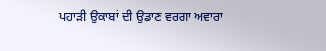ਪਹਾੜੀ ਉਕਾਬਾਂ ਦੀ ਉਡਾਣ ਵਰਗਾ ਅਵਾਰਾ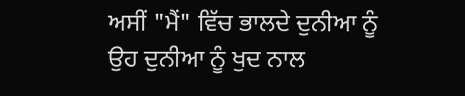ਅਸੀਂ "ਮੈਂ" ਵਿੱਚ ਭਾਲਦੇ ਦੁਨੀਆ ਨੂੰ
ਉਹ ਦੁਨੀਆ ਨੂੰ ਖੁਦ ਨਾਲ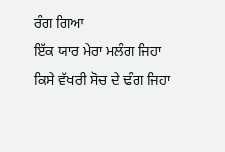ਰੰਗ ਗਿਆ
ਇੱਕ ਯਾਰ ਮੇਰਾ ਮਲੰਗ ਜਿਹਾ
ਕਿਸੇ ਵੱਖਰੀ ਸੋਚ ਦੇ ਢੰਗ ਜਿਹਾ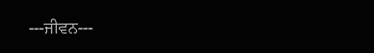---ਜੀਵਨ---